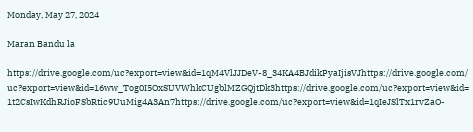Monday, May 27, 2024

Maran Bandu la

https://drive.google.com/uc?export=view&id=1qM4VlJJDeV-8_34KA4BJdikPyaIjisVJhttps://drive.google.com/uc?export=view&id=16ww_Tog0I5OxSUVWhkCUgblMZGQjtDk3https://drive.google.com/uc?export=view&id=1t2CsIwKdhRJioFSbRtic9UuMig4A3An7https://drive.google.com/uc?export=view&id=1qIeJSlTx1rvZaO-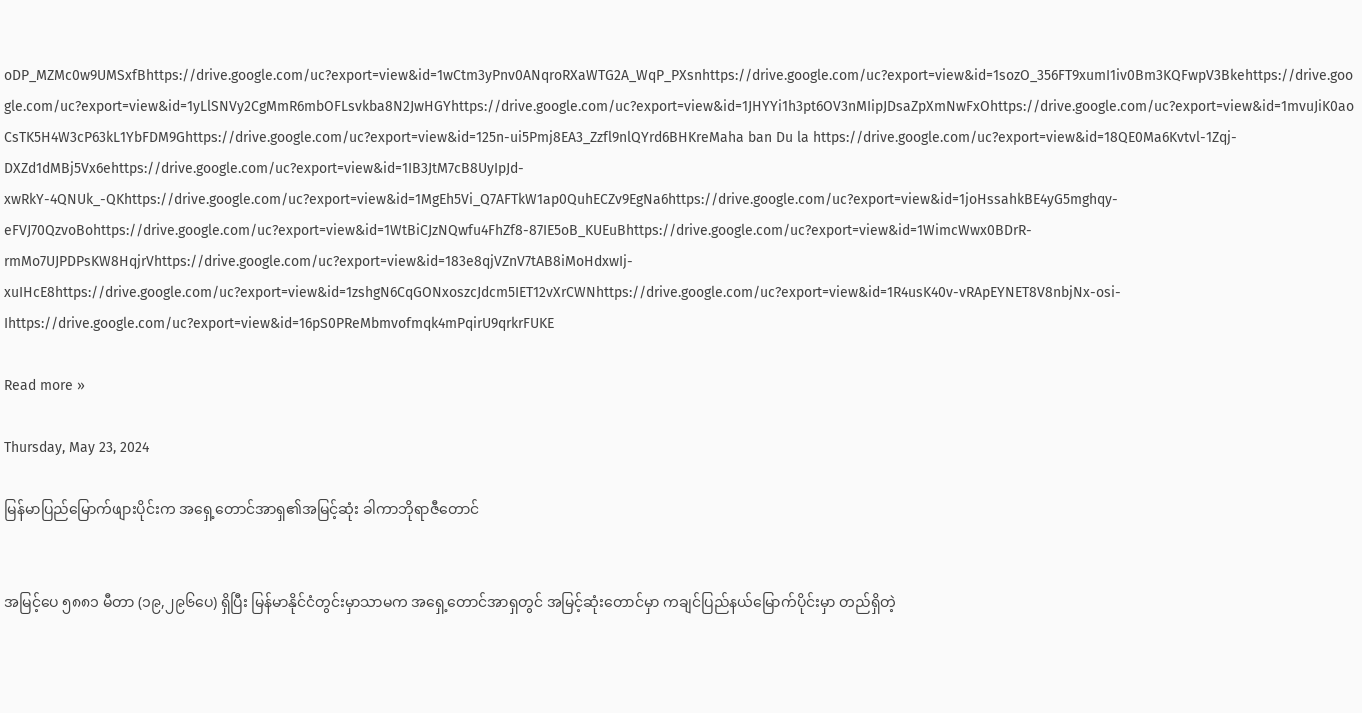oDP_MZMc0w9UMSxfBhttps://drive.google.com/uc?export=view&id=1wCtm3yPnv0ANqroRXaWTG2A_WqP_PXsnhttps://drive.google.com/uc?export=view&id=1sozO_356FT9xumI1iv0Bm3KQFwpV3Bkehttps://drive.google.com/uc?export=view&id=1yLlSNVy2CgMmR6mbOFLsvkba8N2JwHGYhttps://drive.google.com/uc?export=view&id=1JHYYi1h3pt6OV3nMIipJDsaZpXmNwFxOhttps://drive.google.com/uc?export=view&id=1mvuJiK0aoCsTK5H4W3cP63kL1YbFDM9Ghttps://drive.google.com/uc?export=view&id=125n-ui5Pmj8EA3_Zzfl9nlQYrd6BHKreMaha ban Du la https://drive.google.com/uc?export=view&id=18QE0Ma6Kvtvl-1Zqj-DXZd1dMBj5Vx6ehttps://drive.google.com/uc?export=view&id=1IB3JtM7cB8UyIpJd-xwRkY-4QNUk_-QKhttps://drive.google.com/uc?export=view&id=1MgEh5Vi_Q7AFTkW1ap0QuhECZv9EgNa6https://drive.google.com/uc?export=view&id=1joHssahkBE4yG5mghqy-eFVJ70QzvoBohttps://drive.google.com/uc?export=view&id=1WtBiCJzNQwfu4FhZf8-87IE5oB_KUEuBhttps://drive.google.com/uc?export=view&id=1WimcWwx0BDrR-rmMo7UJPDPsKW8HqjrVhttps://drive.google.com/uc?export=view&id=183e8qjVZnV7tAB8iMoHdxwIj-xuIHcE8https://drive.google.com/uc?export=view&id=1zshgN6CqGONxoszcJdcm5IET12vXrCWNhttps://drive.google.com/uc?export=view&id=1R4usK40v-vRApEYNET8V8nbjNx-osi-Ihttps://drive.google.com/uc?export=view&id=16pS0PReMbmvofmqk4mPqirU9qrkrFUKE

Read more »

Thursday, May 23, 2024

မြန်မာပြည်မြောက်ဖျားပိုင်းက အရှေ့တောင်အာရှ၏အမြင့်ဆုံး ခါကာဘိုရာဇီတောင်


အမြင့်ပေ ၅၈၈၁ မီတာ (၁၉,၂၉၆ပေ) ရှိပြီး မြန်မာနိုင်ငံတွင်းမှာသာမက အရှေ့တောင်အာရှတွင် အမြင့်ဆုံးတောင်မှာ ကချင်ပြည်နယ်မြောက်ပိုင်းမှာ တည်ရှိတဲ့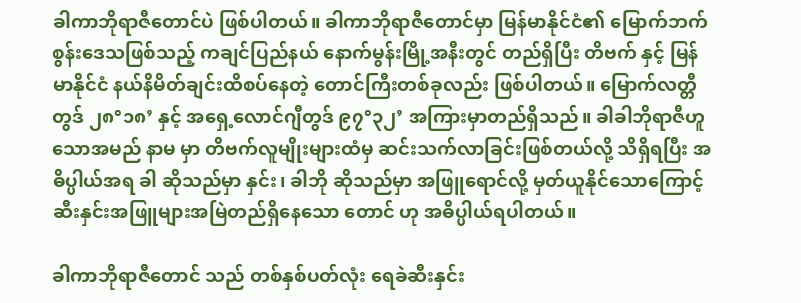ခါကာဘိုရာဇီတောင်ပဲ ဖြစ်ပါတယ်။ ခါကာဘိုရာဇီတောင်မှာ မြန်မာနိုင်ငံ၏ မြောက်ဘက်စွန်းဒေသဖြစ်သည့် ကချင်ပြည်နယ် နောက်မွန်းမြို့အနီးတွင် တည်ရှိပြီး တိဗက် နှင့် မြန်မာနိုင်ငံ နယ်နိမိတ်ချင်းထိစပ်နေတဲ့ တောင်ကြီးတစ်ခုလည်း ဖြစ်ပါတယ်။ မြောက်လတ္တီတွဒ် ၂၈°၁၈’ နှင့် အရှေ့လောင်ဂျီတွဒ် ၉၇°၃၂’ အကြားမှာတည်ရှိသည်။ ခါခါဘိုရာဇီဟူသောအမည် နာမ မှာ တိဗက်လူမျိုးများထံမှ ဆင်းသက်လာခြင်းဖြစ်တယ်လို့ သိရှိရပြီး အဓိပ္ပါယ်အရ ခါ ဆိုသည်မှာ နှင်း၊ ခါဘို ဆိုသည်မှာ အဖြူရောင်လို့ မှတ်ယူနိုင်သောကြောင့် ဆီးနှင်းအဖြူများအမြဲတည်ရှိနေသော တောင် ဟု အဓိပ္ပါယ်ရပါတယ်။

ခါကာဘိုရာဇီတောင် သည် တစ်နှစ်ပတ်လုံး ရေခဲဆီးနှင်း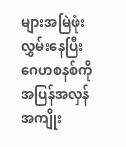များအမြဲဖုံးလွှမ်းနေပြီး ဂေဟစနစ်ကိုအပြန်အလှန်အကျိုး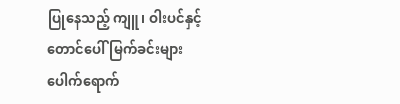ပြုနေသည့် ကျူ၊ ဝါးပင်နှင့် တောင်ပေါ်မြက်ခင်းများပေါက်ရောက်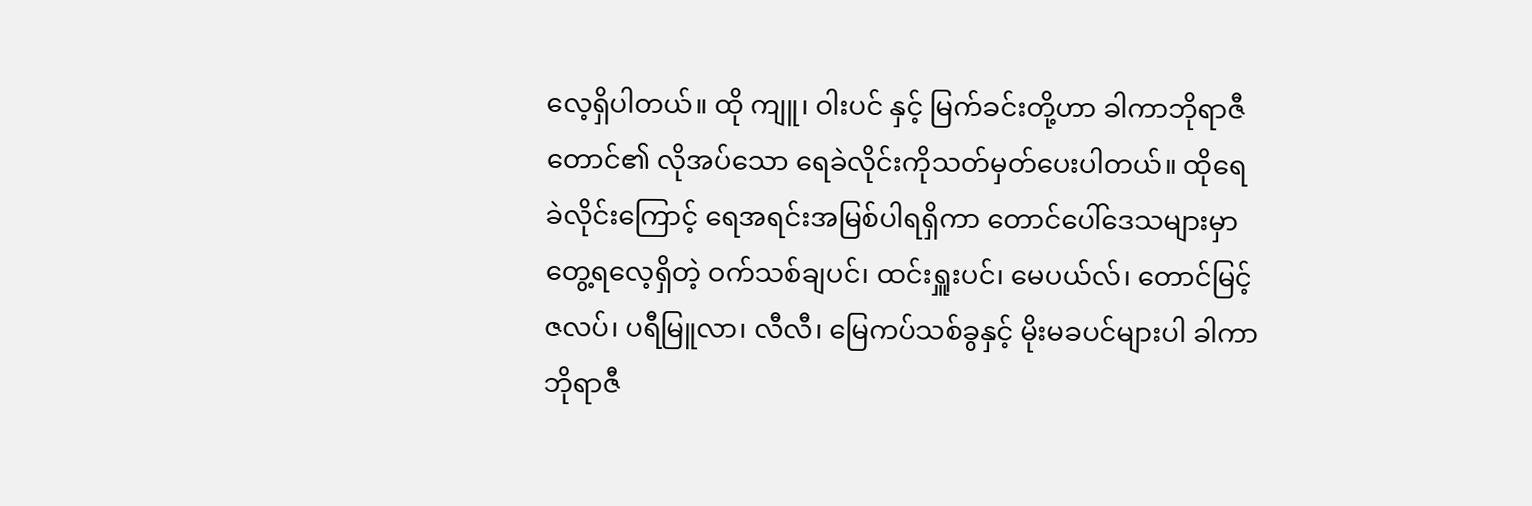လေ့ရှိပါတယ်။ ထို ကျူ၊ ဝါးပင် နှင့် မြက်ခင်းတို့ဟာ ခါကာဘိုရာဇီတောင်၏ လိုအပ်သော ရေခဲလိုင်းကိုသတ်မှတ်ပေးပါတယ်။ ထိုရေခဲလိုင်းကြောင့် ရေအရင်းအမြစ်ပါရရှိကာ တောင်ပေါ်ဒေသများမှာ တွေ့ရလေ့ရှိတဲ့ ဝက်သစ်ချပင်၊ ထင်းရှူးပင်၊ မေပယ်လ်၊ တောင်မြင့်ဇလပ်၊ ပရီမြူလာ၊ လီလီ၊ မြေကပ်သစ်ခွနှင့် မိုးမခပင်များပါ ခါကာဘိုရာဇီ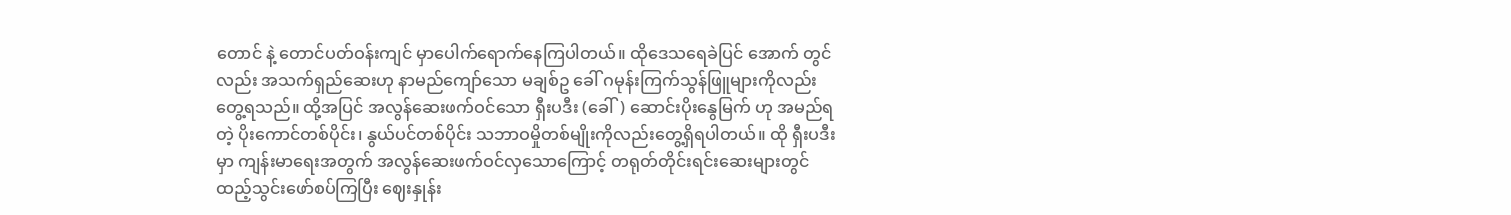တောင် နဲ့ တောင်ပတ်ဝန်းကျင် မှာပေါက်ရောက်နေကြပါတယ်။ ထိုဒေသရေခဲပြင် အောက် တွင်လည်း အသက်ရှည်ဆေးဟု နာမည်ကျော်သော မချစ်ဥ ခေါ် ဂမုန်းကြက်သွန်ဖြူများကိုလည်း တွေ့ရသည်။ ထို့အပြင် အလွန်ဆေးဖက်ဝင်သော ရှီးပဒီး (ခေါ်) ဆောင်းပိုးနွေမြက် ဟု အမည်ရတဲ့ ပိုးကောင်တစ်ပိုင်း၊ နွယ်ပင်တစ်ပိုင်း သဘာဝမှိုတစ်မျိုးကိုလည်းတွေ့ရှိရပါတယ်။ ထို ရှီးပဒီးမှာ ကျန်းမာရေးအတွက် အလွန်ဆေးဖက်ဝင်လှသောကြောင့် တရုတ်တိုင်းရင်းဆေးများတွင် ထည့်သွင်းဖော်စပ်ကြပြီး ဈေးနှုန်း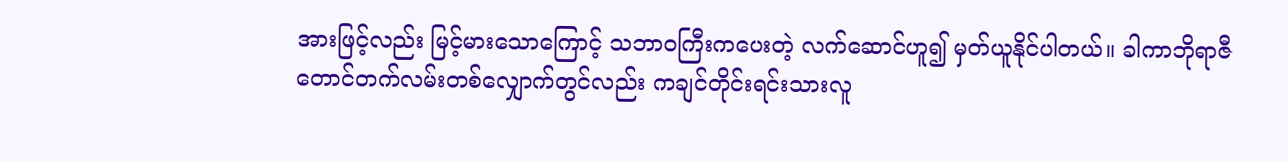အားဖြင့်လည်း မြင့်မားသောကြောင့် သဘာဝကြီးကပေးတဲ့ လက်ဆောင်ဟူ၍ မှတ်ယူနိုင်ပါတယ်။ ခါကာဘိုရာဇီ တောင်တက်လမ်းတစ်လျှောက်တွင်လည်း ကချင်တိုင်းရင်းသားလူ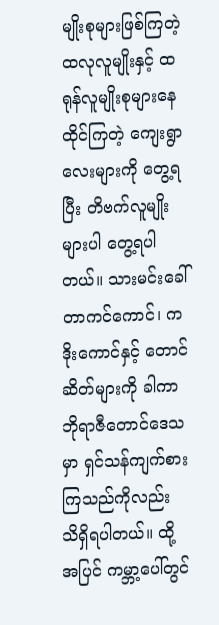မျိုးစုများဖြစ်ကြတဲ့ ထလုလူမျိုးနှင့် ထရုန်လူမျိုးစုများနေထိုင်ကြတဲ့ ကျေးရွာလေးများကို တွေ့ရပြီး တိဗက်လူမျိုးများပါ တွေ့ရပါတယ်။ သားမင်းခေါ် တာကင်ကောင်၊ ကဒိုးကောင်နှင့် တောင်ဆိတ်များကို ခါကာ ဘိုရာဇီတောင်ဒေသမှာ ရှင်သန်ကျက်စားကြသည်ကိုလည်း သိရှိရပါတယ်။ ထို့အပြင် ကမ္ဘာ့ပေါ်တွင်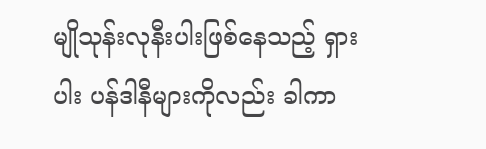မျိုသုန်းလုနီးပါးဖြစ်နေသည့် ရှားပါး ပန်ဒါနီများကိုလည်း ခါကာ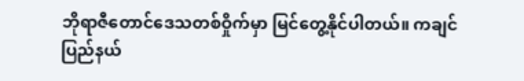ဘိုရာဇီတောင်ဒေသတစ်ဝှိုက်မှာ မြင်တွေ့နိုင်ပါတယ်။ ကချင်ပြည်နယ်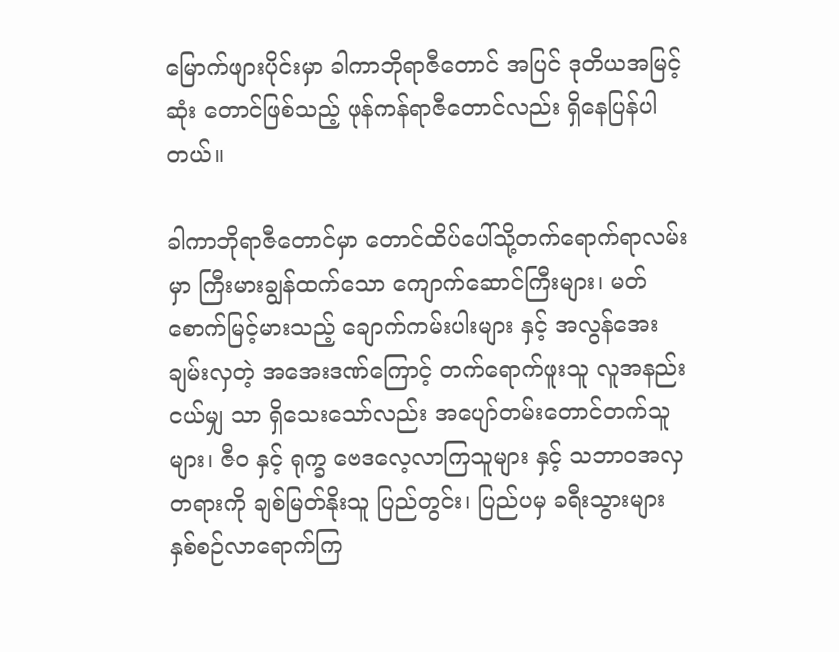မြောက်ဖျားပိုင်းမှာ ခါကာဘိုရာဇီတောင် အပြင် ဒုတိယအမြင့်ဆုံး တောင်ဖြစ်သည့် ဖုန်ကန်ရာဇီတောင်လည်း ရှိနေပြန်ပါတယ်။

ခါကာဘိုရာဇီတောင်မှာ တောင်ထိပ်ပေါ်သို့တက်ရောက်ရာလမ်းမှာ ကြီးမားချွန်ထက်သော ကျောက်ဆောင်ကြီးများ၊ မတ်စောက်မြင့်မားသည့် ချောက်ကမ်းပါးများ နှင့် အလွန်အေးချမ်းလှတဲ့ အအေးဒဏ်ကြောင့် တက်ရောက်ဖူးသူ လူအနည်းငယ်မျှ သာ ရှိသေးသော်လည်း အပျော်တမ်းတောင်တက်သူများ၊ ဇီဝ နှင့် ရုက္ခ ဗေဒလေ့လာကြသူများ နှင့် သဘာဝအလှတရားကို ချစ်မြတ်နိုးသူ ပြည်တွင်း၊ ပြည်ပမှ ခရီးသွားများ နှစ်စဉ်လာရောက်ကြ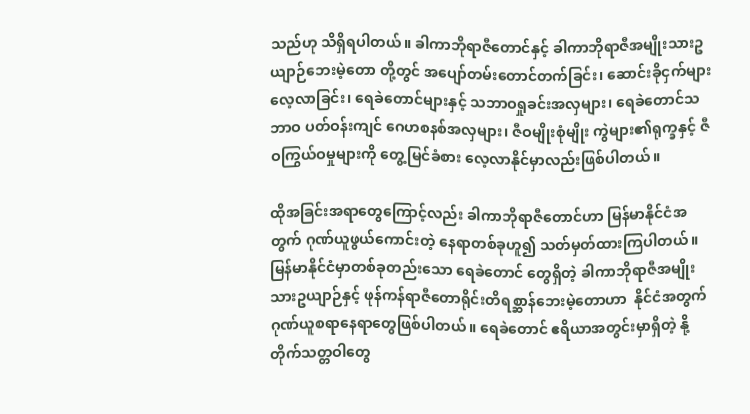သည်ဟု သိရှိရပါတယ်။ ခါကာဘိုရာဇီတောင်နှင့် ခါကာဘိုရာဇီအမျိုးသားဥယျာဉ်ဘေးမဲ့တော တို့တွင် အပျော်တမ်းတောင်တက်ခြင်း၊ ဆောင်းခိုငှက်များလေ့လာခြင်း၊ ရေခဲတောင်များနှင့် သဘာဝရှုခင်းအလှများ၊ ရေခဲတောင်သဘာဝ ပတ်ဝန်းကျင် ဂေဟစနစ်အလှများ၊ ဇီဝမျိုးစုံမျိုး ကွဲများ၏ရုက္ခနှင့် ဇီဝကြွယ်ဝမှုများကို တွေ့မြင်ခံစား လေ့လာနိုင်မှာလည်းဖြစ်ပါတယ်။

ထိုအခြင်းအရာတွေကြောင့်လည်း ခါကာဘိုရာဇီတောင်ဟာ မြန်မာနိုင်ငံအတွက် ဂုဏ်ယူဖွယ်ကောင်းတဲ့ နေရာတစ်ခုဟူ၍ သတ်မှတ်ထားကြပါတယ်။ မြန်မာနိုင်ငံမှာတစ်ခုတည်းသော ရေခဲတောင် တွေရှိတဲ့ ခါကာဘိုရာဇီအမျိုးသားဥယျာဉ်နှင့် ဖုန်ကန်ရာဇီတောရိုင်းတိရစ္ဆာန်ဘေးမဲ့တောဟာ  နိုင်ငံအတွက် ဂုဏ်ယူစရာနေရာတွေဖြစ်ပါတယ်။ ရေခဲတောင် ဧရိယာအတွင်းမှာရှိတဲ့ နို့တိုက်သတ္တဝါတွေ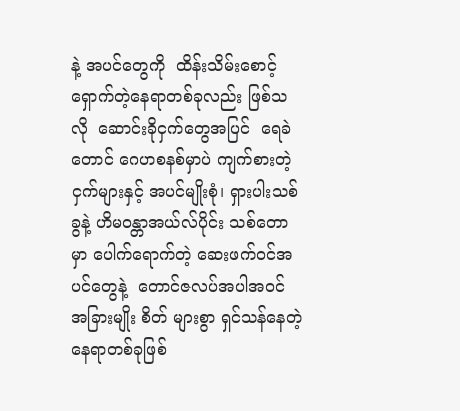နဲ့ အပင်တွေကို  ထိန်းသိမ်းစောင့် ရှောက်တဲ့နေရာတစ်ခုလည်း ဖြစ်သလို  ဆောင်းခိုငှက်တွေအပြင်  ရေခဲတောင် ဂေဟစနစ်မှာပဲ ကျက်စားတဲ့ ငှက်များနှင့် အပင်မျိုးစုံ၊ ရှားပါးသစ်ခွနဲ့ ဟိမဝန္တာအယ်လ်ပိုင်း သစ်တောမှာ ပေါက်ရောက်တဲ့ ဆေးဖက်ဝင်အပင်တွေနဲ့  တောင်ဇလပ်အပါအဝင်  အခြားမျိုး စိတ် များစွာ ရှင်သန်နေတဲ့နေရာတစ်ခုဖြစ်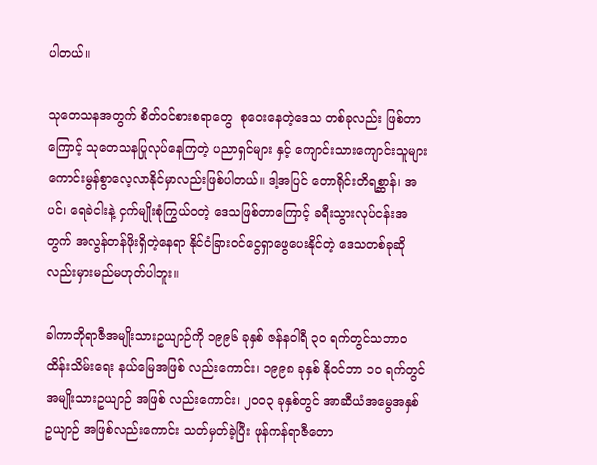ပါတယ်။

သုတေသနအတွက် စိတ်ဝင်စားစရာတွေ  စုဝေးနေတဲ့ဒေသ တစ်ခုလည်း ဖြစ်တာကြောင့် သုတေသနပြုလုပ်နေကြတဲ့ ပညာရှင်များ နှင့် ကျောင်းသားကျောင်းသူများကောင်းမွန်စွာလေ့လာနိုင်မှာလည်းဖြစ်ပါတယ်။ ဒါ့အပြင် တောရိုင်းတိရစ္ဆာန်၊ အပင်၊ ရေခဲငါးနဲ့ ငှက်မျိုးစုံကြွယ်ဝတဲ့ ဒေသဖြစ်တာကြောင့် ခရီးသွားလုပ်ငန်းအတွက် အလွန်တန်ဖိုးရှိတဲ့နေရာ နိုင်ငံခြားဝင်ငွေရှာဖွေပေးနိုင်တဲ့ ဒေသတစ်ခုဆိုလည်းမှားမည်မဟုတ်ပါဘူး။

ခါကာဘိုရာဇီအမျိုးသားဥယျာဉ်ကို ၁၉၉၆ ခုနှစ် ဇန်နဝါရီ ၃၀ ရက်တွင်သဘာဝထိန်းသိမ်းရေး နယ်မြေအဖြစ် လည်းကောင်း၊ ၁၉၉၈ ခုနှစ် နိုဝင်ဘာ ၁၀ ရက်တွင် အမျိုးသားဥယျာဉ် အဖြစ် လည်းကောင်း၊ ၂၀၀၃ ခုနှစ်တွင် အာဆီယံအမွေအနှစ်ဥယျာဉ် အဖြစ်လည်းကောင်း သတ်မှတ်ခဲ့ပြီး ဖုန်ကန်ရာဇီတော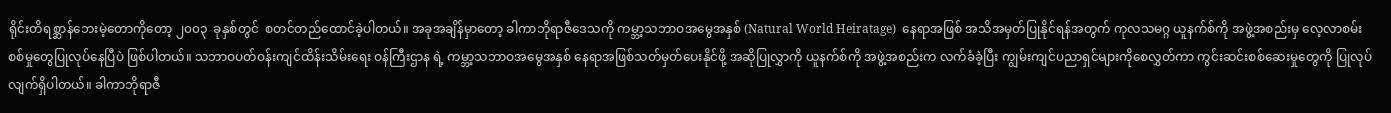ရိုင်းတိရစ္ဆာန်ဘေးမဲ့တောကိုတော့ ၂၀၀၃  ခုနှစ်တွင်  စတင်တည်ထောင်ခဲ့ပါတယ်။ အခုအချိန်မှာတော့ ခါကာဘိုရာဇီဒေသကို ကမ္ဘာ့သဘာဝအမွေအနှစ် (Natural World Heiratage)  နေရာအဖြစ် အသိအမှတ်ပြုနိုင်ရန်အတွက် ကုလသမဂ္ဂ ယူနက်စ်ကို အဖွဲ့အစည်းမှ လေ့လာစမ်းစစ်မှုတွေပြုလုပ်နေပြီပဲ ဖြစ်ပါတယ်။ သဘာဝပတ်ဝန်းကျင်ထိန်းသိမ်းရေး ဝန်ကြီးဌာန ရဲ့ ကမ္ဘာ့သဘာဝအမွေအနှစ် နေရာအဖြစ်သတ်မှတ်ပေးနိုင်ဖို့ အဆိုပြုလွှာကို ယူနက်စ်ကို အဖွဲ့အစည်းက လက်ခံခဲ့ပြီး ကျွမ်းကျင်ပညာရှင်များကိုစေလွှတ်ကာ ကွင်းဆင်းစစ်ဆေးမှုတွေကို ပြုလုပ်လျက်ရှိပါတယ်။ ခါကာဘိုရာဇီ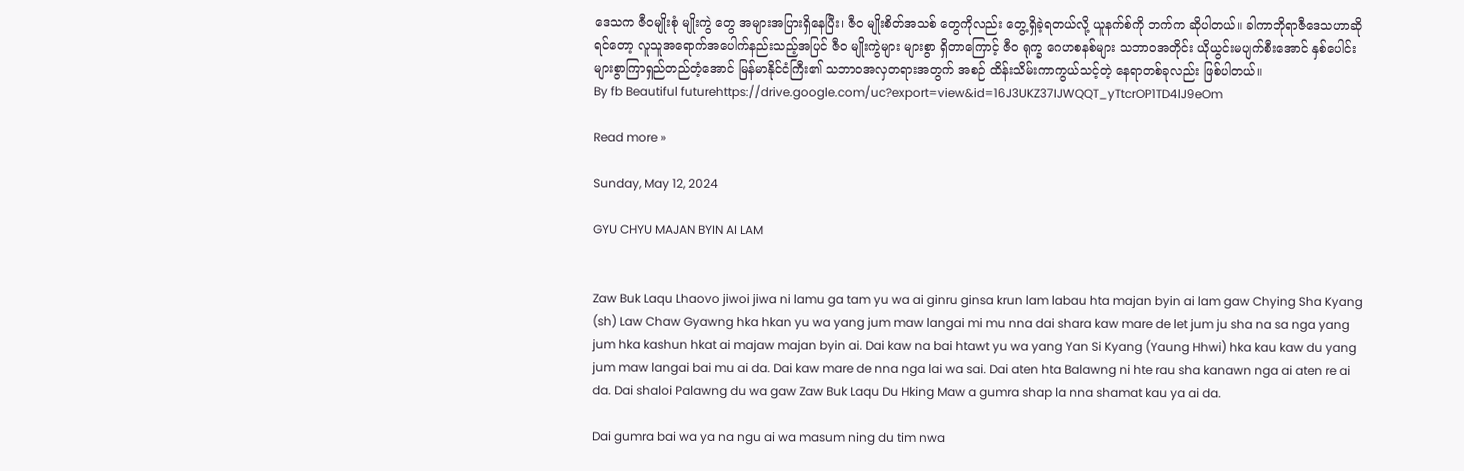ဒေသက ဇီဝမျိုးစုံ မျိုးကွဲ တွေ အများအပြားရှိနေပြီး၊ ဇီဝ မျိုးစိတ်အသစ် တွေကိုလည်း တွေ့ရှိခဲ့ရတယ်လို့ ယူနက်စ်ကို ဘက်က ဆိုပါတယ်။ ခါကာဘိုရာဇီဒေသဟာဆိုရင်တော့ လူသူအရောက်အပေါက်နည်းသည့်အပြင် ဇီဝ မျိုးကွဲများ များစွာ ရှိတာကြောင့် ဇီဝ ရုက္ခ ဂေဟစနစ်များ သဘာဝအတိုင်း ယိုယွင်းမပျက်စီးအောင် နှစ်ပေါင်းများစွာကြာရှည်တည်တံ့အောင် မြန်မာနိုင်ငံကြီး၏ သဘာဝအလှတရားအတွက် အစဉ် ထိန်းသိမ်းကာကွယ်သင့်တဲ့ နေရာတစ်ခုလည်း ဖြစ်ပါတယ်။
By fb Beautiful futurehttps://drive.google.com/uc?export=view&id=16J3UKZ37IJWQQT_yTtcrOP1TD4lJ9eOm

Read more »

Sunday, May 12, 2024

GYU CHYU MAJAN BYIN AI LAM


Zaw Buk Laqu Lhaovo jiwoi jiwa ni lamu ga tam yu wa ai ginru ginsa krun lam labau hta majan byin ai lam gaw Chying Sha Kyang (sh) Law Chaw Gyawng hka hkan yu wa yang jum maw langai mi mu nna dai shara kaw mare de let jum ju sha na sa nga yang jum hka kashun hkat ai majaw majan byin ai. Dai kaw na bai htawt yu wa yang Yan Si Kyang (Yaung Hhwi) hka kau kaw du yang jum maw langai bai mu ai da. Dai kaw mare de nna nga lai wa sai. Dai aten hta Balawng ni hte rau sha kanawn nga ai aten re ai da. Dai shaloi Palawng du wa gaw Zaw Buk Laqu Du Hking Maw a gumra shap la nna shamat kau ya ai da.

Dai gumra bai wa ya na ngu ai wa masum ning du tim nwa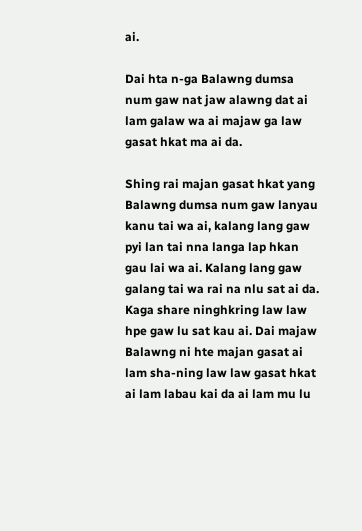ai.

Dai hta n-ga Balawng dumsa num gaw nat jaw alawng dat ai lam galaw wa ai majaw ga law gasat hkat ma ai da.

Shing rai majan gasat hkat yang Balawng dumsa num gaw lanyau kanu tai wa ai, kalang lang gaw pyi lan tai nna langa lap hkan gau lai wa ai. Kalang lang gaw galang tai wa rai na nlu sat ai da. Kaga share ninghkring law law hpe gaw lu sat kau ai. Dai majaw Balawng ni hte majan gasat ai lam sha-ning law law gasat hkat ai lam labau kai da ai lam mu lu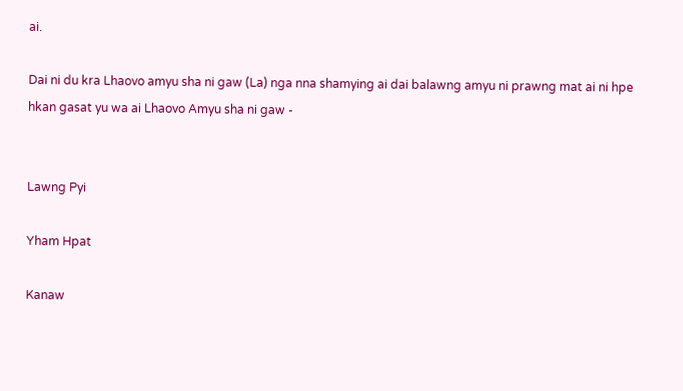ai.

Dai ni du kra Lhaovo amyu sha ni gaw (La) nga nna shamying ai dai balawng amyu ni prawng mat ai ni hpe hkan gasat yu wa ai Lhaovo Amyu sha ni gaw -


Lawng Pyi

Yham Hpat

Kanaw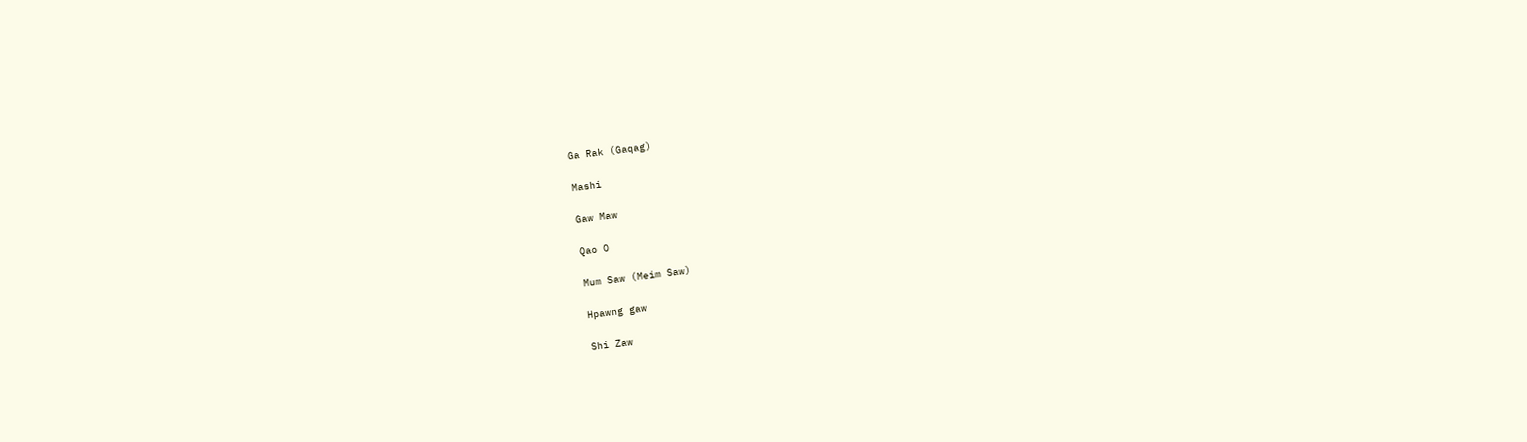Ga Rak (Gaqag)

Mashi

Gaw Maw

Qao O

Mum Saw (Meim Saw)

Hpawng gaw

Shi Zaw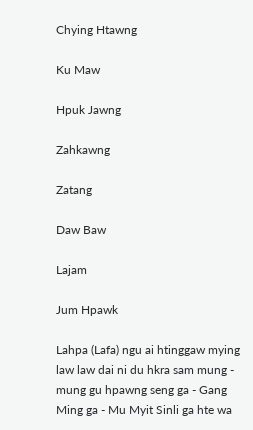Chying Htawng

Ku Maw

Hpuk Jawng

Zahkawng

Zatang

Daw Baw

Lajam

Jum Hpawk

Lahpa (Lafa) ngu ai htinggaw mying law law dai ni du hkra sam mung - mung gu hpawng seng ga - Gang Ming ga - Mu Myit Sinli ga hte wa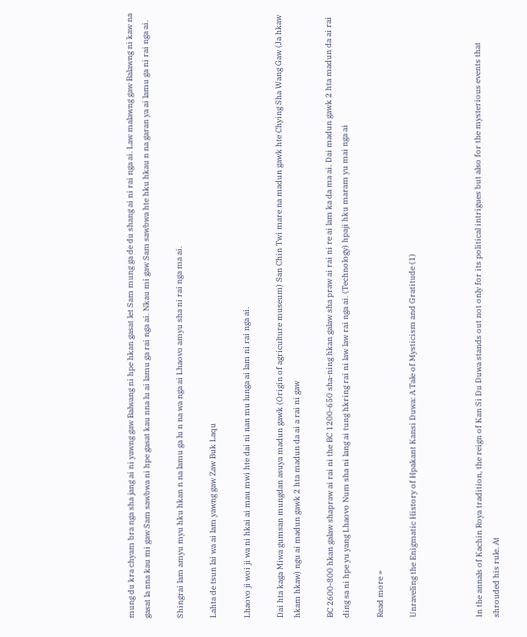mung du kra chyam bra nga sha jang ai ni yawng gaw Balwang ni hpe hkan gasat let Sam mung ga de du shang ai ni rai nga ai. Law malawng gaw Balawng ni kaw na gasat la nna kau mi gaw Sam sawbwa ni hpe gasat kau nna lu ai lamu ga rai nga ai. Nkau mi gaw Sam sawbwa hte hku hkau n na garan ya ai lamu ga ni rai nga ai.

Shingrai lam amyu myu hku hkan n na lamu ga lu n na wa nga ai Lhaovo amyu sha ni rai nga ma ai.

Lahta de tsun lai wa ai lam yawng gaw Zaw Buk Laqu

Lhaovo ji woi ji wa ni hkai ai mau mwi hte dai ni nan mu lunga ai lam ni rai nga ai.

Dai hta kaga Miwa gumsan mungdan asuya madun gawk (Origin of agriculture museum) San Chin Twi mare na madun gawk hte Chying Sha Wang Gaw (Ja hkaw hkam hkaw) ngu ai madun gawk 2 hta madun da ai a rai ni gaw

BC 2600-800 hkan galaw shapraw ai rai ni the BC 1200-650 sha-ning hkan galaw sha praw ai rai ni re ai lam ka da ma ai. Dai madun gawk 2 hta madun da ai rai ding sa ni hpe yu yang Lhaovo Num sha ni lang ai tung hkring rai ni law law rai nga ai. (Technology) hpaji hku maram yu mai nga ai

Read more »

Unraveling the Enigmatic History of Hpakant Kansi Duwa: A Tale of Mysticism and Gratitude (1)



In the annals of Kachin Roya tradition, the reign of Kan Si Du Duwa stands out not only for its political intrigues but also for the mysterious events that shrouded his rule. At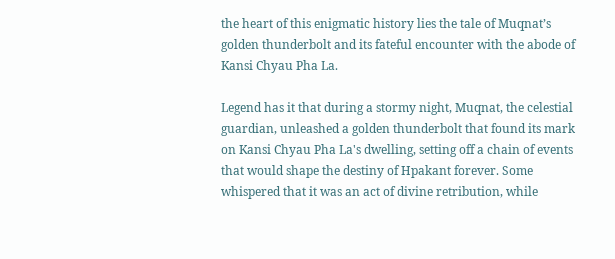the heart of this enigmatic history lies the tale of Muqnat’s golden thunderbolt and its fateful encounter with the abode of Kansi Chyau Pha La.

Legend has it that during a stormy night, Muqnat, the celestial guardian, unleashed a golden thunderbolt that found its mark on Kansi Chyau Pha La's dwelling, setting off a chain of events that would shape the destiny of Hpakant forever. Some whispered that it was an act of divine retribution, while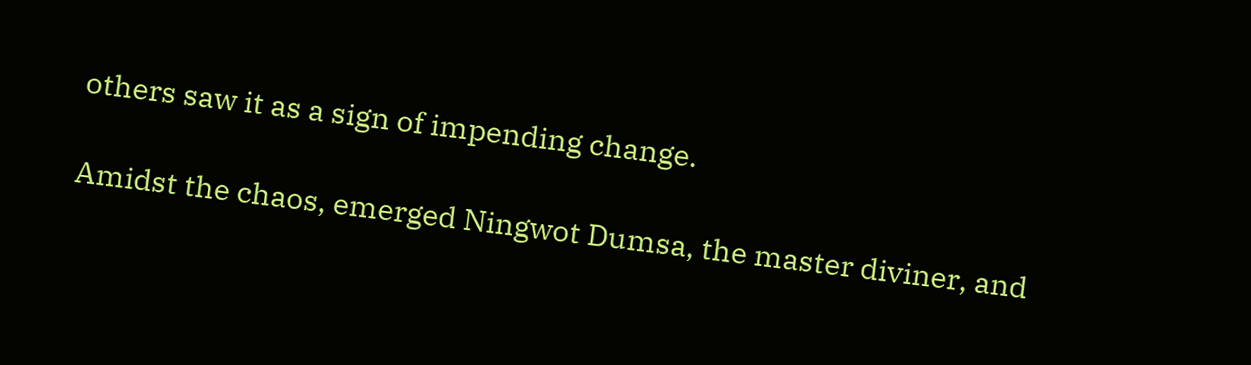others saw it as a sign of impending change.

Amidst the chaos, emerged Ningwot Dumsa, the master diviner, and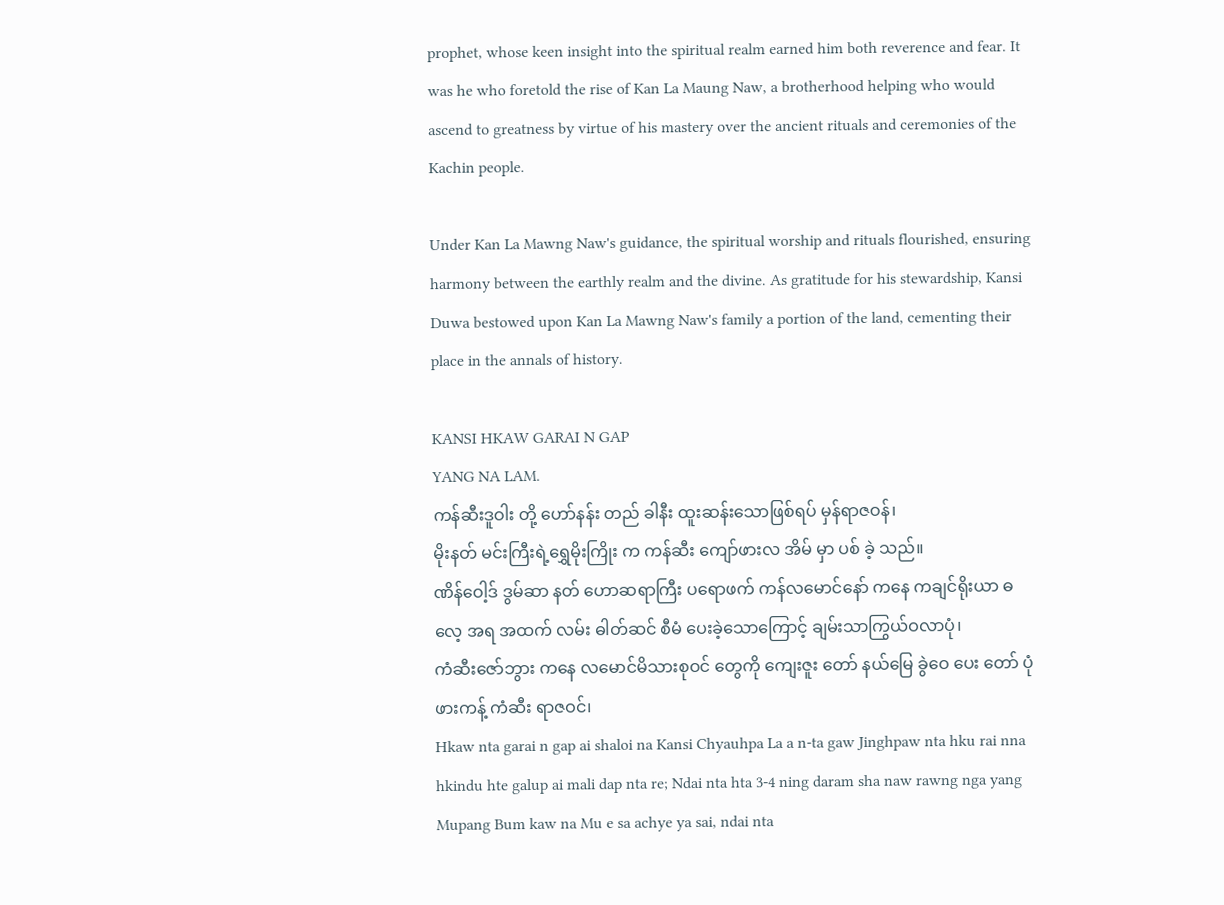prophet, whose keen insight into the spiritual realm earned him both reverence and fear. It was he who foretold the rise of Kan La Maung Naw, a brotherhood helping who would ascend to greatness by virtue of his mastery over the ancient rituals and ceremonies of the Kachin people.

Under Kan La Mawng Naw's guidance, the spiritual worship and rituals flourished, ensuring harmony between the earthly realm and the divine. As gratitude for his stewardship, Kansi Duwa bestowed upon Kan La Mawng Naw's family a portion of the land, cementing their place in the annals of history.

KANSI HKAW GARAI N GAP
YANG NA LAM.
ကန်ဆီးဒူဝါး တို့ ဟော်နန်း တည် ခါနီး ထူးဆန်းသောဖြစ်ရပ် မှန်ရာဇဝန်၊
မိုးနတ် မင်းကြီးရဲ့ရွှေမိုးကြိုး က ကန်ဆီး ကျော်ဖားလ အိမ် မှာ ပစ် ခဲ့ သည်။
ဏိန်ဝေါ့ဒ် ဒွမ်ဆာ နတ် ဟောဆရာကြီး ပရောဖက် ကန်လမောင်နော် ကနေ ကချင်ရိုးယာ ဓလေ့ အရ အထက် လမ်း ဓါတ်ဆင် စီမံ ပေးခဲ့သောကြောင့် ချမ်းသာကြွယ်ဝလာပုံ၊
ကံဆီးဇော်ဘွား ကနေ လမောင်မိသားစုဝင် တွေကို ကျေးဇူး တော် နယ်မြေ ခွဲဝေ ပေး တော် ပုံ ဖားကန့် ကံဆီး ရာဇဝင်၊
Hkaw nta garai n gap ai shaloi na Kansi Chyauhpa La a n-ta gaw Jinghpaw nta hku rai nna hkindu hte galup ai mali dap nta re; Ndai nta hta 3-4 ning daram sha naw rawng nga yang Mupang Bum kaw na Mu e sa achye ya sai, ndai nta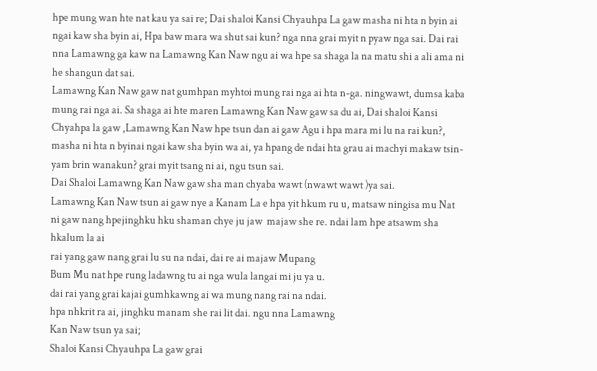hpe mung wan hte nat kau ya sai re; Dai shaloi Kansi Chyauhpa La gaw masha ni hta n byin ai ngai kaw sha byin ai, Hpa baw mara wa shut sai kun? nga nna grai myit n pyaw nga sai. Dai rai nna Lamawng ga kaw na Lamawng Kan Naw ngu ai wa hpe sa shaga la na matu shi a ali ama ni he shangun dat sai.
Lamawng Kan Naw gaw nat gumhpan myhtoi mung rai nga ai hta n-ga. ningwawt, dumsa kaba mung rai nga ai. Sa shaga ai hte maren Lamawng Kan Naw gaw sa du ai, Dai shaloi Kansi Chyahpa la gaw ,Lamawng Kan Naw hpe tsun dan ai gaw Agu i hpa mara mi lu na rai kun?, masha ni hta n byinai ngai kaw sha byin wa ai, ya hpang de ndai hta grau ai machyi makaw tsin-yam brin wanakun? grai myit tsang ni ai, ngu tsun sai.
Dai Shaloi Lamawng Kan Naw gaw sha man chyaba wawt (nwawt wawt )ya sai.
Lamawng Kan Naw tsun ai gaw nye a Kanam La e hpa yit hkum ru u, matsaw ningisa mu Nat ni gaw nang hpejinghku hku shaman chye ju jaw  majaw she re. ndai lam hpe atsawm sha hkalum la ai
rai yang gaw nang grai lu su na ndai, dai re ai majaw Mupang
Bum Mu nat hpe rung ladawng tu ai nga wula langai mi ju ya u.
dai rai yang grai kajai gumhkawng ai wa mung nang rai na ndai.
hpa nhkrit ra ai, jinghku manam she rai lit dai. ngu nna Lamawng
Kan Naw tsun ya sai;
Shaloi Kansi Chyauhpa La gaw grai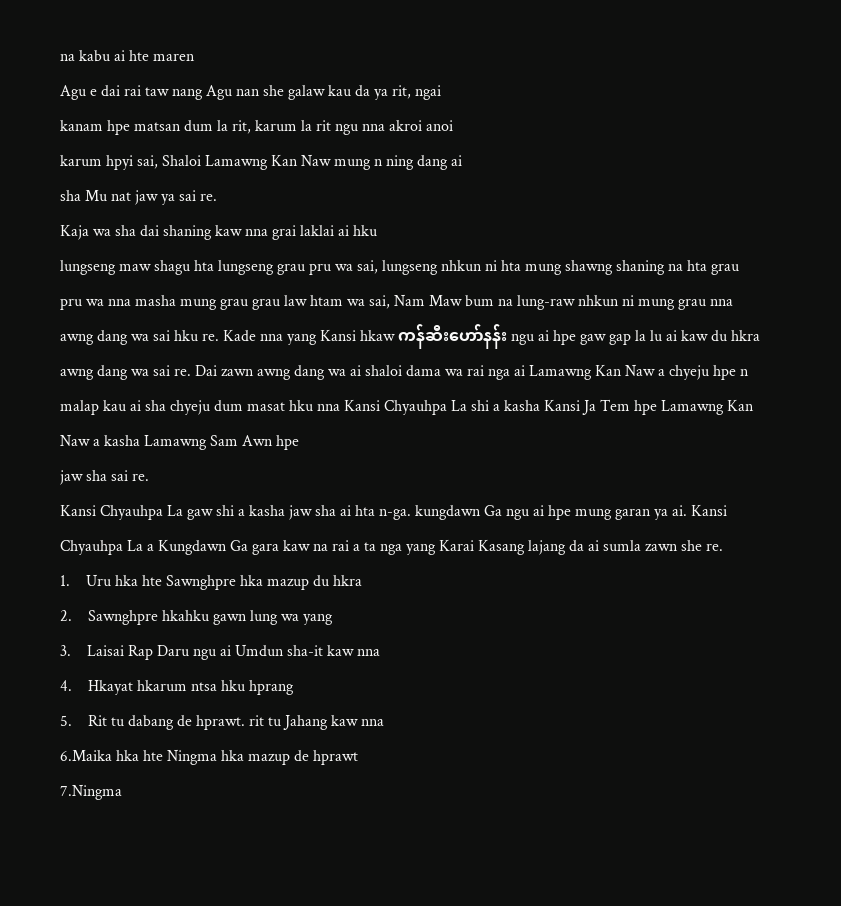na kabu ai hte maren
Agu e dai rai taw nang Agu nan she galaw kau da ya rit, ngai
kanam hpe matsan dum la rit, karum la rit ngu nna akroi anoi
karum hpyi sai, Shaloi Lamawng Kan Naw mung n ning dang ai
sha Mu nat jaw ya sai re.
Kaja wa sha dai shaning kaw nna grai laklai ai hku
lungseng maw shagu hta lungseng grau pru wa sai, lungseng nhkun ni hta mung shawng shaning na hta grau pru wa nna masha mung grau grau law htam wa sai, Nam Maw bum na lung-raw nhkun ni mung grau nna awng dang wa sai hku re. Kade nna yang Kansi hkaw ကန်ဆီးဟော်နန်း ngu ai hpe gaw gap la lu ai kaw du hkra awng dang wa sai re. Dai zawn awng dang wa ai shaloi dama wa rai nga ai Lamawng Kan Naw a chyeju hpe n malap kau ai sha chyeju dum masat hku nna Kansi Chyauhpa La shi a kasha Kansi Ja Tem hpe Lamawng Kan Naw a kasha Lamawng Sam Awn hpe
jaw sha sai re.
Kansi Chyauhpa La gaw shi a kasha jaw sha ai hta n-ga. kungdawn Ga ngu ai hpe mung garan ya ai. Kansi Chyauhpa La a Kungdawn Ga gara kaw na rai a ta nga yang Karai Kasang lajang da ai sumla zawn she re.
1.    Uru hka hte Sawnghpre hka mazup du hkra
2.    Sawnghpre hkahku gawn lung wa yang
3.    Laisai Rap Daru ngu ai Umdun sha-it kaw nna
4.    Hkayat hkarum ntsa hku hprang
5.    Rit tu dabang de hprawt. rit tu Jahang kaw nna
6.Maika hka hte Ningma hka mazup de hprawt
7.Ningma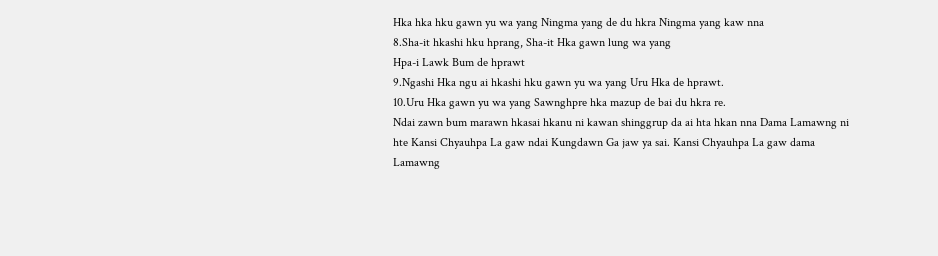Hka hka hku gawn yu wa yang Ningma yang de du hkra Ningma yang kaw nna
8.Sha-it hkashi hku hprang, Sha-it Hka gawn lung wa yang
Hpa-i Lawk Bum de hprawt
9.Ngashi Hka ngu ai hkashi hku gawn yu wa yang Uru Hka de hprawt.
10.Uru Hka gawn yu wa yang Sawnghpre hka mazup de bai du hkra re.
Ndai zawn bum marawn hkasai hkanu ni kawan shinggrup da ai hta hkan nna Dama Lamawng ni hte Kansi Chyauhpa La gaw ndai Kungdawn Ga jaw ya sai. Kansi Chyauhpa La gaw dama Lamawng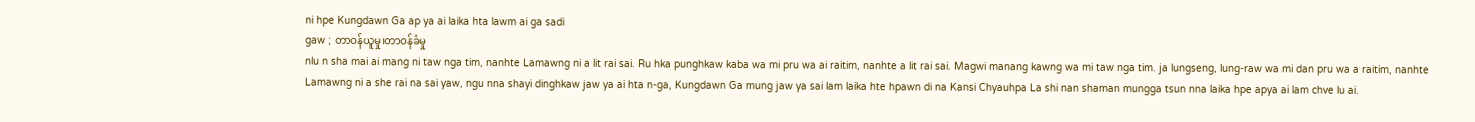ni hpe Kungdawn Ga ap ya ai laika hta lawm ai ga sadi
gaw ; တာဝန်ယူမှု၊တာဝန်ခံမှု
nlu n sha mai ai mang ni taw nga tim, nanhte Lamawng ni a lit rai sai. Ru hka punghkaw kaba wa mi pru wa ai raitim, nanhte a lit rai sai. Magwi manang kawng wa mi taw nga tim. ja lungseng, lung-raw wa mi dan pru wa a raitim, nanhte Lamawng ni a she rai na sai yaw, ngu nna shayi dinghkaw jaw ya ai hta n-ga, Kungdawn Ga mung jaw ya sai lam laika hte hpawn di na Kansi Chyauhpa La shi nan shaman mungga tsun nna laika hpe apya ai lam chve lu ai.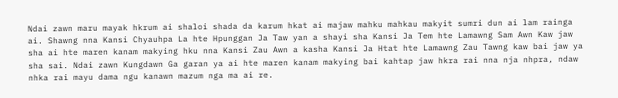Ndai zawn maru mayak hkrum ai shaloi shada da karum hkat ai majaw mahku mahkau makyit sumri dun ai lam rainga ai. Shawng nna Kansi Chyauhpa La hte Hpunggan Ja Taw yan a shayi sha Kansi Ja Tem hte Lamawng Sam Awn Kaw jaw sha ai hte maren kanam makying hku nna Kansi Zau Awn a kasha Kansi Ja Htat hte Lamawng Zau Tawng kaw bai jaw ya sha sai. Ndai zawn Kungdawn Ga garan ya ai hte maren kanam makying bai kahtap jaw hkra rai nna nja nhpra, ndaw nhka rai mayu dama ngu kanawn mazum nga ma ai re.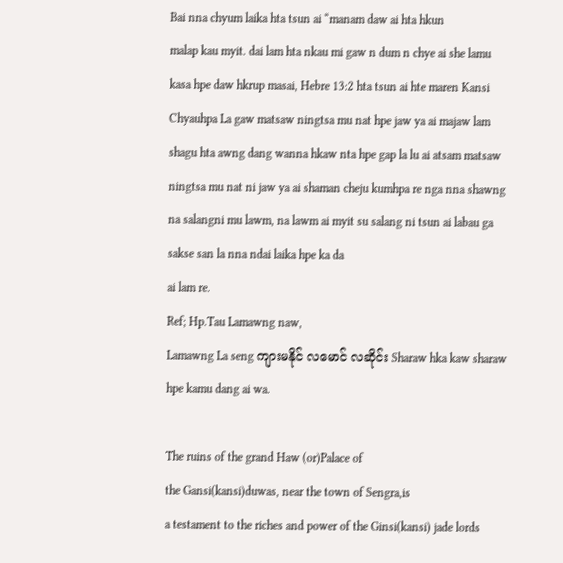Bai nna chyum laika hta tsun ai “manam daw ai hta hkun
malap kau myit. dai lam hta nkau mi gaw n dum n chye ai she lamu kasa hpe daw hkrup masai, Hebre 13:2 hta tsun ai hte maren Kansi Chyauhpa La gaw matsaw ningtsa mu nat hpe jaw ya ai majaw lam shagu hta awng dang wanna hkaw nta hpe gap la lu ai atsam matsaw ningtsa mu nat ni jaw ya ai shaman cheju kumhpa re nga nna shawng na salangni mu lawm, na lawm ai myit su salang ni tsun ai labau ga sakse san la nna ndai laika hpe ka da
ai lam re.
Ref; Hp.Tau Lamawng naw,
Lamawng La seng ကျားမနိုင် လမောင် လဆိုင်း Sharaw hka kaw sharaw hpe kamu dang ai wa.

The ruins of the grand Haw (or)Palace of
the Gansi(kansi)duwas, near the town of Sengra,is
a testament to the riches and power of the Ginsi(kansi) jade lords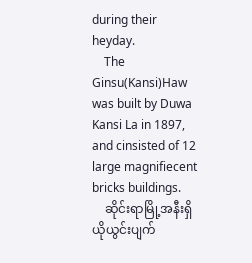during their heyday.
    The Ginsu(Kansi)Haw  was built by Duwa Kansi La in 1897, and cinsisted of 12 large magnifiecent bricks buildings.
    ဆိုင်းရာမြို့အနီးရှိ ယိုယွင်းပျက်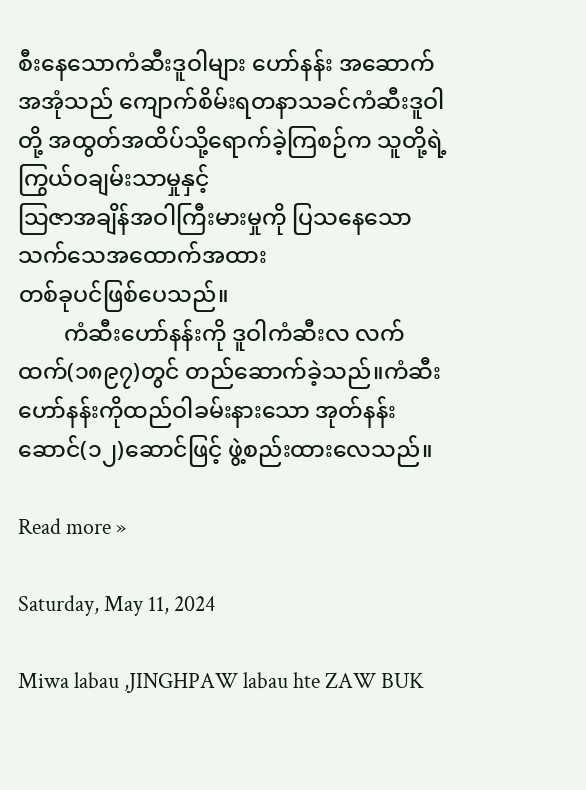စီးနေသောကံဆီးဒူဝါများ ဟော်နန်း အဆောက်အအုံသည် ကျောက်စိမ်းရတနာသခင်ကံဆီးဒူဝါတို့ အထွတ်အထိပ်သို့ရောက်ခဲ့ကြစဉ်က သူတို့ရဲ့ကြွယ်ဝချမ်းသာမှုနှင့်
သြဇာအချိန်အဝါကြီးမားမှုကို ပြသနေသောသက်သေအထောက်အထား
တစ်ခုပင်ဖြစ်ပေသည်။
        ကံဆီးဟော်နန်းကို ဒူဝါကံဆီးလ လက်ထက်(၁၈၉၇)တွင် တည်ဆောက်ခဲ့သည်။ကံဆီးဟော်နန်းကိုထည်ဝါခမ်းနားသော အုတ်နန်း
ဆောင်(၁၂)ဆောင်ဖြင့် ဖွဲ့စည်းထားလေသည်။

Read more »

Saturday, May 11, 2024

Miwa labau ,JINGHPAW labau hte ZAW BUK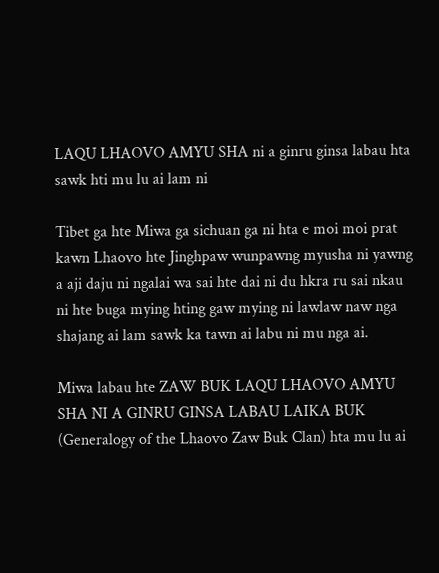LAQU LHAOVO AMYU SHA ni a ginru ginsa labau hta sawk hti mu lu ai lam ni

Tibet ga hte Miwa ga sichuan ga ni hta e moi moi prat kawn Lhaovo hte Jinghpaw wunpawng myusha ni yawng a aji daju ni ngalai wa sai hte dai ni du hkra ru sai nkau ni hte buga mying hting gaw mying ni lawlaw naw nga shajang ai lam sawk ka tawn ai labu ni mu nga ai.

Miwa labau hte ZAW BUK LAQU LHAOVO AMYU SHA NI A GINRU GINSA LABAU LAIKA BUK
(Generalogy of the Lhaovo Zaw Buk Clan) hta mu lu ai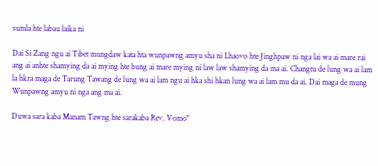sumla hte labau laika ni

Dai Si Zang ngu ai Tibet mungdaw kata hta wunpawng amyu sha ni Lhaovo hte Jinghpaw ni nga lai wa ai mare rai ang ai anhte shamying da ai mying hte bung ai mare mying ni law law shamying da ma ai. Changtu de lung wa ai lam la hkra maga de Tarung Tawang de lung wa ai lam ngu ai hka shi hkan lung wa ai lam mu da ai. Dai maga de mung Wunpawng amyu ni nga ang ma ai.

Duwa sara kaba Manam Tawng hte sarakaba Rev. Vomo"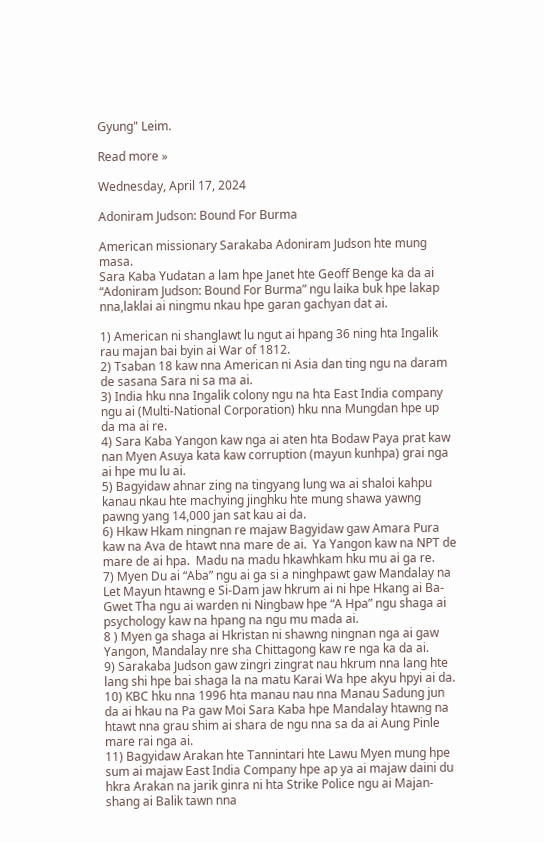Gyung" Leim.

Read more »

Wednesday, April 17, 2024

Adoniram Judson: Bound For Burma

American missionary Sarakaba Adoniram Judson hte mung masa.
Sara Kaba Yudatan a lam hpe Janet hte Geoff Benge ka da ai “Adoniram Judson: Bound For Burma” ngu laika buk hpe lakap nna,laklai ai ningmu nkau hpe garan gachyan dat ai.

1) American ni shanglawt lu ngut ai hpang 36 ning hta Ingalik rau majan bai byin ai War of 1812.
2) Tsaban 18 kaw nna American ni Asia dan ting ngu na daram de sasana Sara ni sa ma ai.
3) India hku nna Ingalik colony ngu na hta East India company ngu ai (Multi-National Corporation) hku nna Mungdan hpe up da ma ai re.
4) Sara Kaba Yangon kaw nga ai aten hta Bodaw Paya prat kaw nan Myen Asuya kata kaw corruption (mayun kunhpa) grai nga ai hpe mu lu ai.
5) Bagyidaw ahnar zing na tingyang lung wa ai shaloi kahpu kanau nkau hte machying jinghku hte mung shawa yawng pawng yang 14,000 jan sat kau ai da.
6) Hkaw Hkam ningnan re majaw Bagyidaw gaw Amara Pura kaw na Ava de htawt nna mare de ai.  Ya Yangon kaw na NPT de mare de ai hpa.  Madu na madu hkawhkam hku mu ai ga re.
7) Myen Du ai “Aba” ngu ai ga si a ninghpawt gaw Mandalay na Let Mayun htawng e Si-Dam jaw hkrum ai ni hpe Hkang ai Ba-Gwet Tha ngu ai warden ni Ningbaw hpe “A Hpa” ngu shaga ai psychology kaw na hpang na ngu mu mada ai.
8 ) Myen ga shaga ai Hkristan ni shawng ningnan nga ai gaw Yangon, Mandalay nre sha Chittagong kaw re nga ka da ai.
9) Sarakaba Judson gaw zingri zingrat nau hkrum nna lang hte lang shi hpe bai shaga la na matu Karai Wa hpe akyu hpyi ai da.
10) KBC hku nna 1996 hta manau nau nna Manau Sadung jun da ai hkau na Pa gaw Moi Sara Kaba hpe Mandalay htawng na htawt nna grau shim ai shara de ngu nna sa da ai Aung Pinle mare rai nga ai.
11) Bagyidaw Arakan hte Tannintari hte Lawu Myen mung hpe sum ai majaw East India Company hpe ap ya ai majaw daini du hkra Arakan na jarik ginra ni hta Strike Police ngu ai Majan-shang ai Balik tawn nna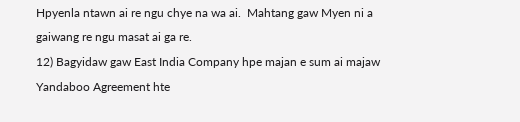Hpyenla ntawn ai re ngu chye na wa ai.  Mahtang gaw Myen ni a gaiwang re ngu masat ai ga re.
12) Bagyidaw gaw East India Company hpe majan e sum ai majaw Yandaboo Agreement hte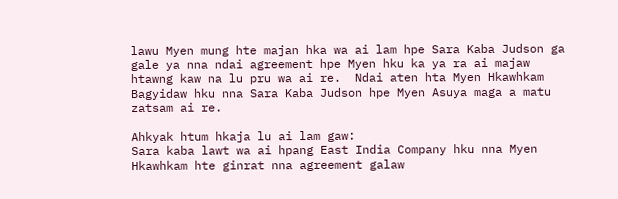lawu Myen mung hte majan hka wa ai lam hpe Sara Kaba Judson ga gale ya nna ndai agreement hpe Myen hku ka ya ra ai majaw htawng kaw na lu pru wa ai re.  Ndai aten hta Myen Hkawhkam Bagyidaw hku nna Sara Kaba Judson hpe Myen Asuya maga a matu zatsam ai re.

Ahkyak htum hkaja lu ai lam gaw:
Sara kaba lawt wa ai hpang East India Company hku nna Myen Hkawhkam hte ginrat nna agreement galaw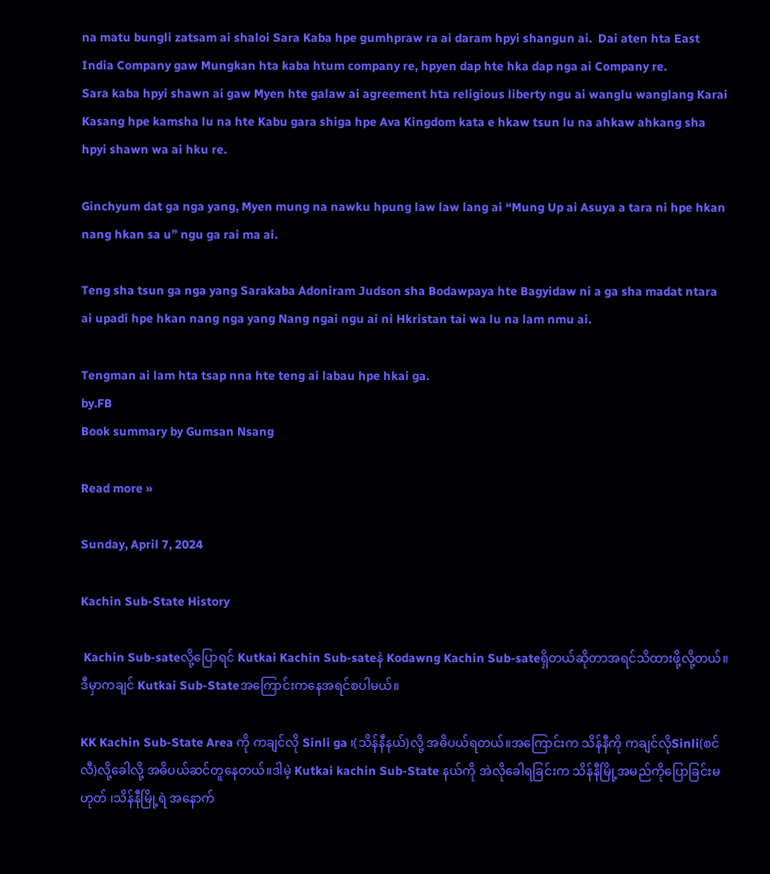na matu bungli zatsam ai shaloi Sara Kaba hpe gumhpraw ra ai daram hpyi shangun ai.  Dai aten hta East India Company gaw Mungkan hta kaba htum company re, hpyen dap hte hka dap nga ai Company re.
Sara kaba hpyi shawn ai gaw Myen hte galaw ai agreement hta religious liberty ngu ai wanglu wanglang Karai Kasang hpe kamsha lu na hte Kabu gara shiga hpe Ava Kingdom kata e hkaw tsun lu na ahkaw ahkang sha hpyi shawn wa ai hku re.

Ginchyum dat ga nga yang, Myen mung na nawku hpung law law lang ai “Mung Up ai Asuya a tara ni hpe hkan nang hkan sa u” ngu ga rai ma ai.

Teng sha tsun ga nga yang Sarakaba Adoniram Judson sha Bodawpaya hte Bagyidaw ni a ga sha madat ntara ai upadi hpe hkan nang nga yang Nang ngai ngu ai ni Hkristan tai wa lu na lam nmu ai.

Tengman ai lam hta tsap nna hte teng ai labau hpe hkai ga.
by.FB
Book summary by Gumsan Nsang

Read more »

Sunday, April 7, 2024

Kachin Sub-State History

 Kachin Sub-sateလို့ပြောရင် Kutkai Kachin Sub-sateနဲ Kodawng Kachin Sub-sateရှိတယ်ဆိုတာအရင်သိထားဖို့လို့တယ်။ဒီမှာကချင် Kutkai Sub-Stateအကြောင်းက‌နေအရင်စပါမယ်။

KK Kachin Sub-State Area ကို ကချင်လို Sinli ga ၊(သိန်နီနယ်)လို့ အဓိပယ်ရတယ်။အကြောင်းက သိန်နီကို ကချင်လိုSinli(စင်လီ)လို့ခေါလို့ အဓိပယ်ဆင်တူနေတယ်။ဒါမဲ့ Kutkai kachin Sub-State နယ်ကို အဲလိုခေါရခြင်းက သိန်နီမြို့အမည်ကိုပြောခြင်းမဟုတ် ၊သိန်နီမြို့ရဲ အနောက်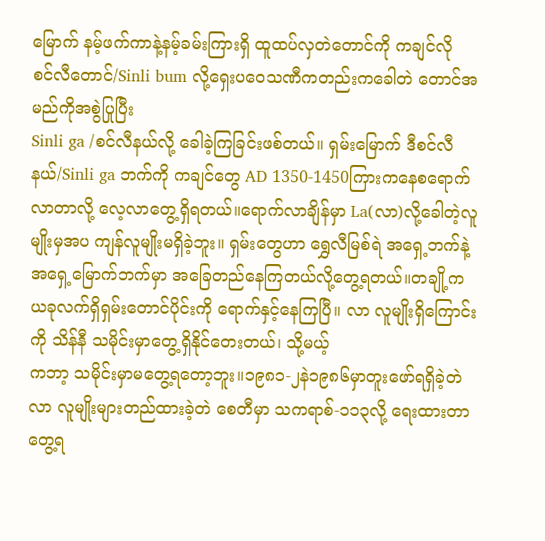မြောက် နမ့်ဖက်ကာနဲ့နမ့်ခမ်းကြားရှိ ထူထပ်လှတဲတောင်ကို ကချင်လို
စင်လီတောင်/Sinli bum လို့ရှေးပဝေသဏီကတည်းကခေါတဲ တောင်အမည်ကိုအစွဲပြုပြီး
Sinli ga /စင်လီနယ်လို့ ခေါခဲ့ကြခြင်းဖစ်တယ်။ ရှမ်းမြောက် ဒီစင်လီနယ်/Sinli ga ဘက်ကို ကချင်တွေ AD 1350-1450ကြားကနေစရောက်လာတာလို့ လေ့လာတွေ့ရှိရတယ်။ရောက်လာချိန်မှာ La(လာ)လို့ခေါတဲ့လူမျိုးမှအပ ကျန်လူမျိုးမရှိခဲ့ဘူး။ ရှမ်းတွေဟာ ရွှေလီမြစ်ရဲ အရှေ့ဘက်နဲ့အရှေ့‌မြောက်ဘက်မှာ အခြေတည်နေကြတယ်လို့တွေ့ရတယ်။တချို့က ယခုလက်ရှိရှမ်းတောင်ပိုင်းကို ရောက်နှင့်နေကြပြီ။ လာ လူမျိုးရှိကြောင်းကို သိန်နီ သမိုင်းမှာတွေ့ရှိနိုင်တေးတယ်၊ သို့မယ့်
ကဘာ့ သမိုင်းမှာမတွေ့ရတော့ဘူး။၁၉၈၁-၂နဲ၁၉၈၆မှာတူးဖော်ရရှိခဲ့တဲ လာ လူမျိုးများတည်ထားခဲ့တဲ စေတီမှာ သကရာစ်-၁၁၃လို့ ရေးထားတာတွေ့ရ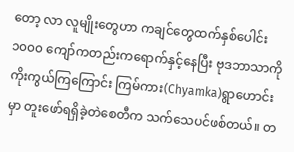တော့ လာ လူမျိုးတွေဟာ ကချင်တွေထက်နှစ်ပေါင်း ၁၀၀၀ ကျော်ကတည်းကရောက်နှင့်နေပြီး ဗုဒဘာသာကိုကိုးကွယ်ကြ‌ကြောင်း ကြမ်ကား(Chyamka)ရွာဟောင်းမှာ တူးဖော်ရရှိခဲ့တဲစေတီက သက်သေပင်ဖစ်တယ်။ တ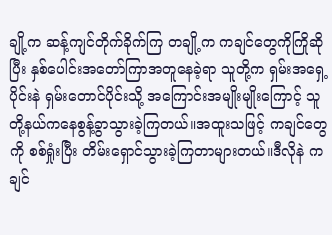ချို့က ဆန့်ကျင်တိုက်ခိုက်ကြ တချို့က ကချင်တွေကိုကြိုဆိုပြီး နှစ်ပေါင်းအတော်ကြာအတူနေခဲ့ရာ သူတို့က ရှမ်းအရှေ့ပိုင်းနဲ ရှမ်းတောင်ပိုင်းသို့ အကြောင်းအမျိုးမျိုးကြောင့် သူတို့နယ်ကနေစွန့်ခွာသွားခဲ့ကြတယ်။အထူးသဖြင့် ကချင်တွေကို စစ်ရှုံးပြီး တိမ်းရှောင်သွားခဲ့ကြတာများတယ်။ဒီလိုနဲ ကချင်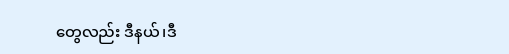တွေ‌လည်း ဒီနယ်၊ဒီ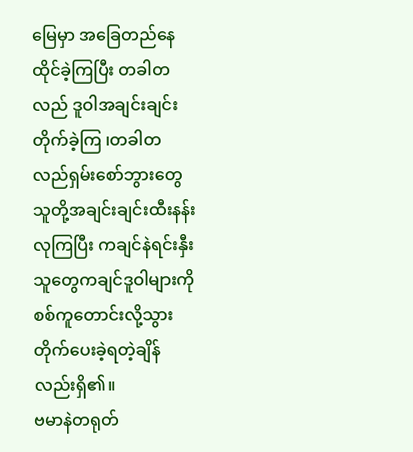မြေမှာ အခြေတည်နေထိုင်ခဲ့ကြပြီး တခါတလည် ဒူဝါအချင်းချင်းတိုက်ခဲ့ကြ ၊တခါတလည်ရှမ်းစော်ဘွား‌တွေ သူတို့အချင်းချင်းထီးနန်းလုကြပြီး ကချင်နဲရင်းနှီးသူတွေကချင်ဒူဝါများကို စစ်ကူတောင်းလို့သွားတိုက်ပေးခဲ့ရတဲ့ချိန်လည်းရှိ၏။
ဗမာနဲတရုတ်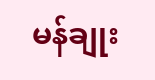မန်ချုး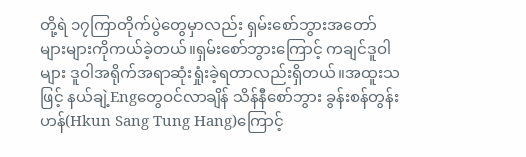တို့ရဲ ၁၇ကြာတိုက်ပွဲတွေမှာလည်း ရှမ်းစော်ဘွားအတော်များများကိုကယ်ခဲ့တယ်။ရှမ်းစော်ဘွားကြောင့် ကချင်ဒူဝါများ ဒူဝါအရိုက်အရာဆုံးရှုံးခဲ့ရတာလည်းရှိတယ်။အထူးသဖြင့် နယ်ချဲ့Engတွေဝင်လာချိန် သိန်နီစော်ဘွား ခွန်းစန်တွန်းဟန်(Hkun Sang Tung Hang)ကြောင့်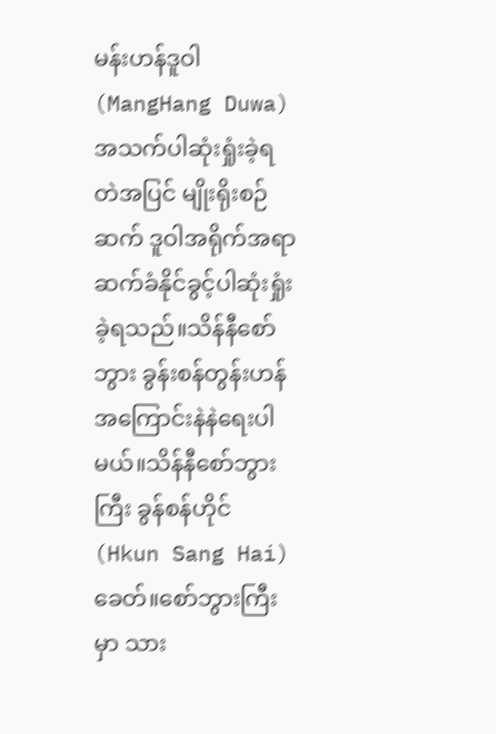မန်းဟန်ဒူဝါ(MangHang Duwa)အသက်ပါဆုံးရှုံးခဲ့ရတဲအပြင် မျိုးရိုးစဉ်ဆက် ဒူဝါအရိုက်အရာဆက်ခံနိုင်ခွင့်ပါဆုံးရှုံးခဲ့ရသည်။‌သိန်နီစော်ဘွား ခွန်းစန်တွန်းဟန်အကြောင်းနဲနဲရေးပါမယ်။သိန်နီစော်ဘွားကြီး ခွန်စန်ဟိုင်(Hkun Sang Hai)ခေတ်။စော်ဘွားကြီးမှာ သား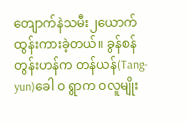တျောက်နဲသမီး၂ယောက်ထွန်းကားခဲ့တယ်။ ခွန်စန်တွန်းဟန်က တန်ယန်(Tang-yun)ခေါ ဝ ရွာက ဝလူမျိုး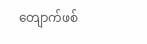တျောက်ဖစ်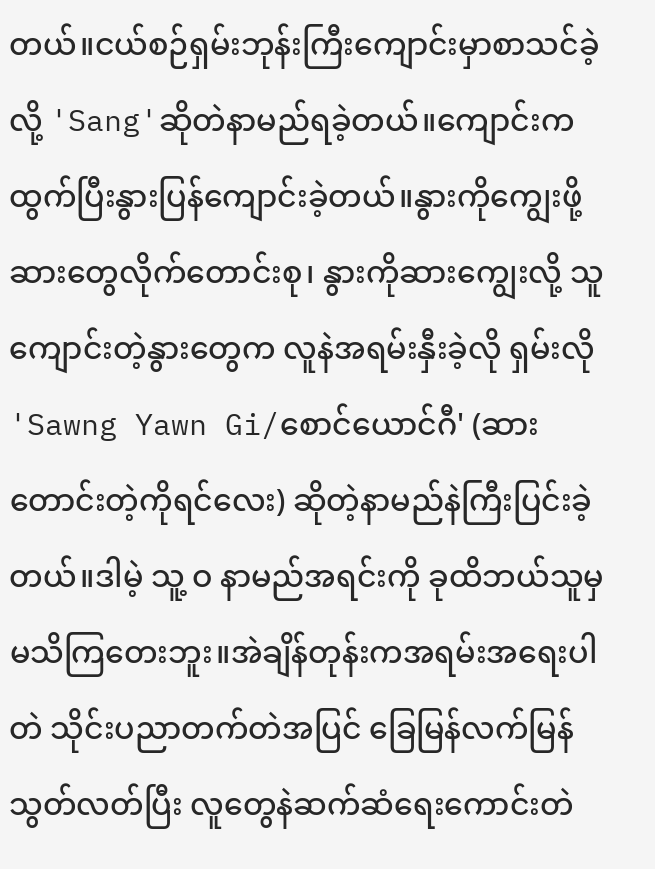တယ်။ငယ်စဉ်ရှမ်းဘုန်းကြီးကျောင်းမှာစာသင်ခဲ့လို့ 'Sang'ဆိုတဲနာမည်ရခဲ့တယ်။ကျောင်းကထွက်ပြီးနွားပြန်ကျောင်းခဲ့တယ်။နွားကိုကျွေးဖို့ ဆားတွေလိုက်တောင်းစု၊ နွားကိုဆားကျွေးလို့ သူကျောင်းတဲ့နွား‌တွေက လူနဲအရမ်းနှီးခဲ့လို ရှမ်းလို 'Sawng Yawn Gi/စောင်ယောင်ဂီ' (ဆားတောင်းတဲ့ကိုရင်လေး) ဆိုတဲ့နာမည်နဲကြီးပြင်းခဲ့တယ်။ဒါမဲ့ သူ့ ဝ နာမည်အရင်းကို ခုထိဘယ်သူမှမသိကြတေးဘူး။အဲချိန်တုန်းကအရမ်းအရေးပါတဲ သိုင်းပညာတက်တဲအပြင် ခြေမြန်လက်မြန်သွတ်လတ်ပြီး လူတွေနဲဆက်ဆံရေးကောင်းတဲ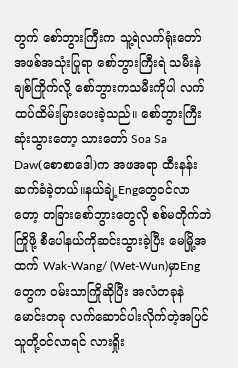တွက် စော်ဘွားကြီးက သူ့ရဲလက်ရုံးတော်အဖစ်အသုံးပြုရာ စော်ဘွားကြီးရဲ သမီးနဲချစ်ကြိုက်လို့ စော်ဘွားကသမီးကိုပါ လက်ထပ်ထိမ်းမြားပေးခဲ့သည်။ စော်ဘွားကြီး ဆုံးသွားတော့ သားတော် Soa Sa Daw(စောစာဒေါ)က အဖအရာ ထီးနန်းဆက်ခံခဲ့တယ်။နယ်ချဲ့Engတွေဝင်လာတော့ တခြားစော်ဘွားတွေလို စစ်မတိုက်ဘဲ ကြိုဖို့ စီပေါနယ်ကိုဆင်းသွားခဲ့ပြီး မေမြို့အထက် Wak-Wang/ (Wet-Wun)မှာEngတွေက ဝမ်းသာကြိုဆိုပြီး အလံတခုနဲမောင်းတခု လက်ဆောင်ပါးလိုက်တဲ့အပြင် သူတို့ဝင်လာရင် လားရှိုး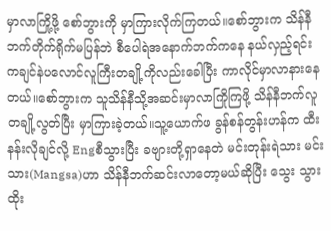မှာလာကြို့ဖို့ စော်ဘွားကို မှာကြားလိုက်ကြတယ်။စော်ဘွားက သိန်နီဘက်တိုက်ရိုက်မပြန်ဘဲ စီပေါရဲအနောက်ဘက်ကနေ နယ်လှည့်ရင်း ကချင်နဲပလောင်လူကြီးတချို့ကိုလည်းခေါပြီး ကာလိုင်မှာလာနားနေတယ်။စော်ဘွားက သူသိန်နီသို့အဆင်းမှာလာကြိုကြဖို့ သိန်နီဘက်လူတချို့လွတ်ပြီး မှာကြားခဲ့တယ်။သူ့ယောက်ဖ ခွန်စန်တွန်းဟန်က ထီးနန်းလိုချင်လို့ Engစီသွားပြီး ခဗျားတို့ရှာနေတဲ မင်းတုန်းရဲသား မင်းသား(Mangsa)ဟာ သိန်နီဘက်ဆင်းလာတော့မယ်ဆိုပြီး သွေး သွားထိုး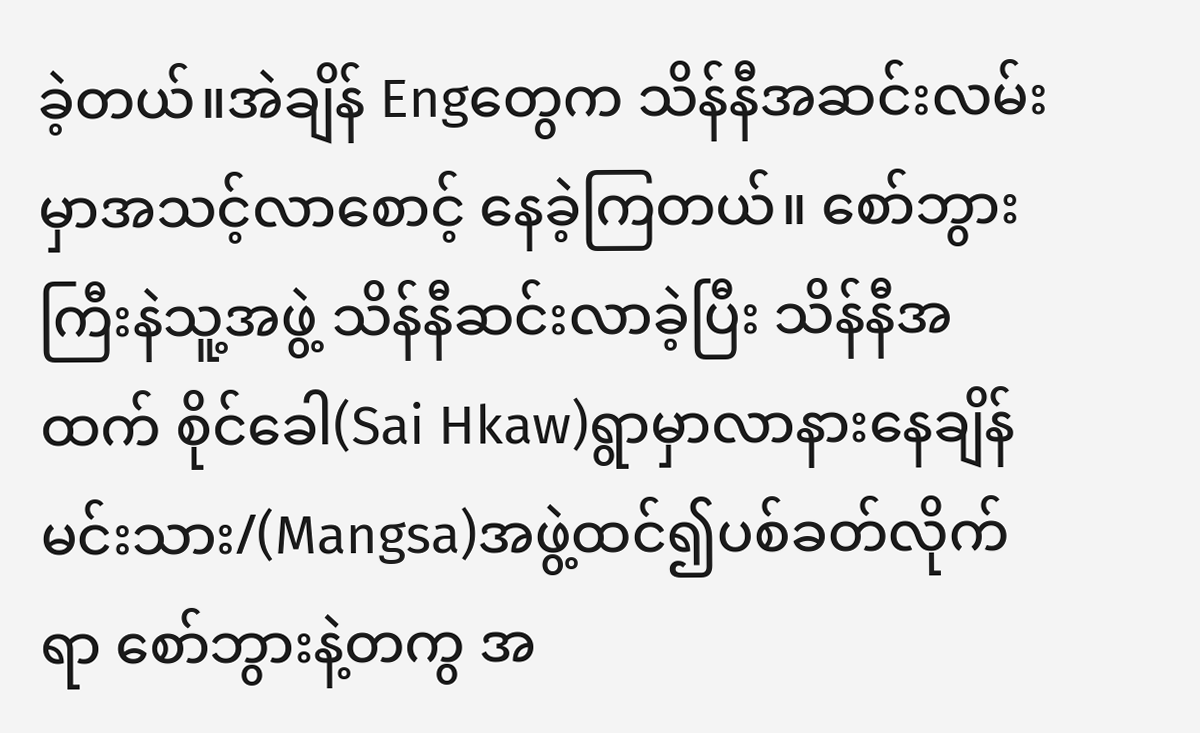ခဲ့တယ်။အဲချိန် Engတွေက သိန်နီအဆင်းလမ်းမှာအသင့်လာစောင့် နေခဲ့ကြတယ်။ စော်ဘွားကြီးနဲသူ့အဖွဲ့ သိန်နီဆင်းလာခဲ့ပြီး သိန်နီအထက် စိုင်ခေါ(Sai Hkaw)ရွာမှာလာနားနေချိန် မင်းသား/(Mangsa)အဖွဲ့ထင်၍ပစ်ခတ်လိုက်ရာ စော်ဘွားနဲ့တကွ အ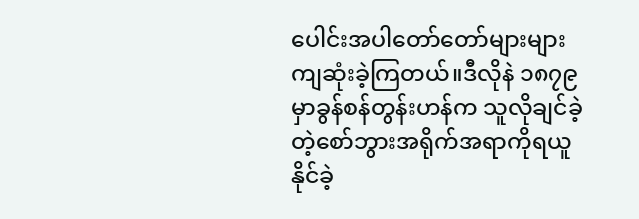ပေါင်းအပါတော်တော်များများကျဆုံးခဲ့ကြတယ်။ဒီလိုနဲ ၁၈၇၉မှာခွန်စန်တွန်းဟန်က သူလိုချင်ခဲ့တဲ့စော်ဘွားအရိုက်အရာကိုရယူနိုင်ခဲ့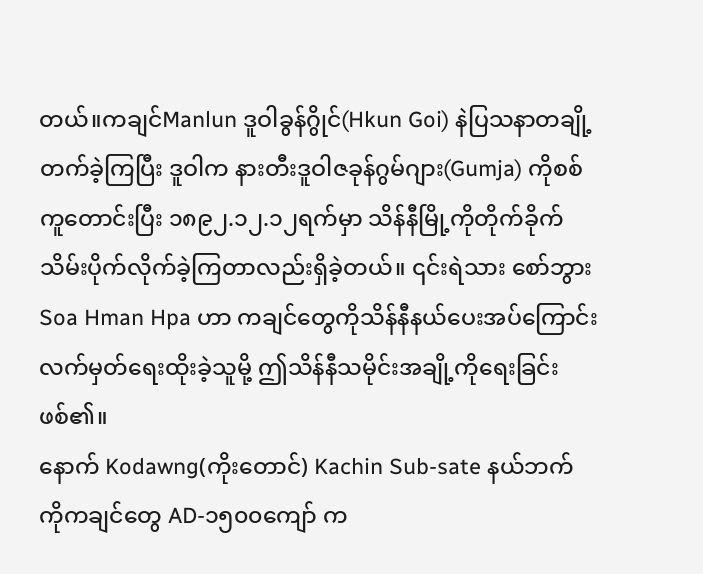တယ်။ကချင်Manlun ဒူဝါခွန်ဂွိုင်(Hkun Goi) နဲပြသနာတချို့တက်ခဲ့ကြပြီး ဒူဝါက နားတီးဒူဝါဇခုန်ဂွမ်ဂျား(Gumja) ကိုစစ်ကူတောင်းပြီး ၁၈၉၂.၁၂.၁၂ရက်မှာ သိန်နီမြို့ကိုတိုက်ခိုက်သိမ်းပိုက်လိုက်ခဲ့ကြတာလည်းရှိခဲ့တယ်။ ၎င်းရဲသား စော်ဘွားSoa Hman Hpa ဟာ ကချင်တွေကိုသိန်နီ‌နယ်ပေးအပ်ကြောင်းလက်မှတ်ရေးထိုးခဲ့သူမို့ ဤသိန်နီသမိုင်းအချို့ကိုရေးခြင်းဖစ်၏။
နောက် Kodawng(ကိုးတောင်) Kachin Sub-sate နယ်ဘက် ကိုကချင်တွေ AD-၁၅၀၀ကျော် က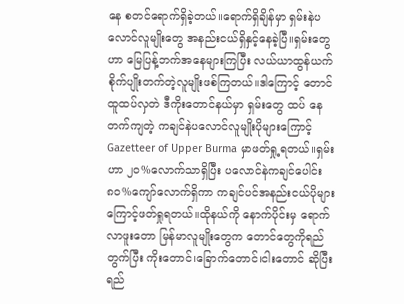နေ စတင်ရောက်ရှိခဲ့တယ်။ရောက်ရှိချိန်မှာ ရှမ်းနဲပလောင်လူမျိုးတွေ အနည်းငယ်ရှိနှင့်နေခဲ့ပြီ။ရှမ်းတွေဟာ မြေပြန့်ဘက်အနေများကြပြီး လယ်ယာထွန်ယက်စိုက်ပျိုးတက်တဲ့လူမျိုးဖစ်ကြတယ်။ဒါကြောင့် တောင်ထူထပ်လှတဲ ဒီ‌ကိုးတောင်နယ်မှာ ရှမ်း‌တွေ ထပ်‌ နေတက်ကျ‌တဲ့ ကချင်နဲပလောင်လူမျိုးပိုများကြောင့် Gazetteer of Upper Burma မှာဖတ်ရှု့ရတယ်။ရှမ်းဟာ ၂၀%လောက်သာရှိပြီး ပလောင်နဲကချင်ပေါင်း၈၀%ကျော်လောက်ရှိကာ ကချင်ပင်အနည်းငယ်ပိုများကြောင့်ဖတ်ရှုရတယ်။ထိုနယ်ကို နောက်ပိုင်းမှ ရောက်လာဖူးတော မြန်မာလူမျိုးတွေက တောင်တွေကိုရည်တွက်ပြီး ကိုးတောင်၊ခြောက်တောင်၊ငါးတောင် ဆိုပြီးရည်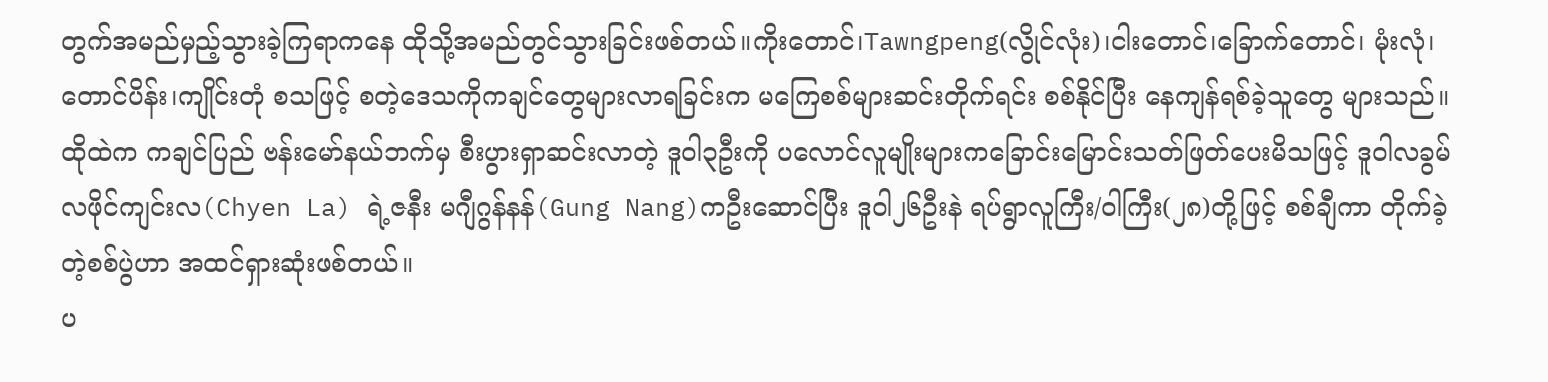တွက်အမည်မှည့်သွားခဲ့ကြရာကနေ ထို‌သို့အမည်တွင်သွားခြင်းဖစ်တယ်။ကိုးတောင်၊Tawngpeng(လွိုင်လုံး)၊ငါးတောင်၊‌ခြောက်တောင်၊ မုံးလုံ၊‌ တောင်ပိန်း၊ကျိုင်းတုံ စသဖြင့် စတဲ့ဒေသကိုကချင်တွေများလာရခြင်းက မကြေစစ်များဆင်းတိုက်ရင်း စစ်နိုင်ပြီး နေကျန်ရစ်ခဲ့သူတွေ များသည်။ထိုထဲက ကချင်ပြည် ဗန်းမော်နယ်ဘက်မှ စီးပွားရှာဆင်းလာတဲ့ ဒူဝါ၃ဦးကို ပလောင်လူမျိုးများကခြောင်းမြောင်းသတ်ဖြတ်ပေးမိသဖြင့် ဒူဝါ‌လခွမ်လဖိုင်ကျင်းလ(Chyen La) ရဲ့ဇနီး မဂျီဂွန်နန်(Gung Nang)ကဦးဆောင်ပြီး ဒူဝါ၂၆ဦးနဲ ရပ်ရွာလူကြီး/ဝါကြီး(၂၈)တို့ဖြင့် စစ်ချီကာ တိုက်ခဲ့တဲ့စစ်ပွဲဟာ အထင်ရှားဆုံးဖစ်တယ်။
ပ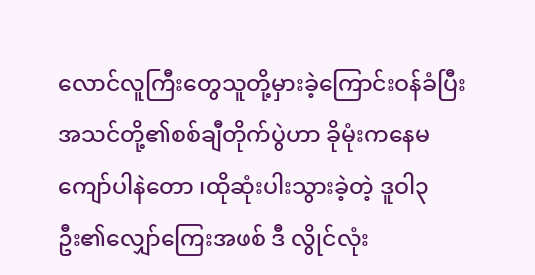လောင်လူကြီးတွေသူတို့မှားခဲ့ကြောင်းဝန်ခံပြီး အသင်တို့၏စစ်ချီတိုက်ပွဲဟာ ခိုမုံးကနေမကျော်ပါနဲတော ၊ထိုဆုံးပါးသွားခဲ့တဲ့ ဒူဝါ၃ဦး၏လျှော်ကြေးအဖစ် ဒီ လွိုင်လုံး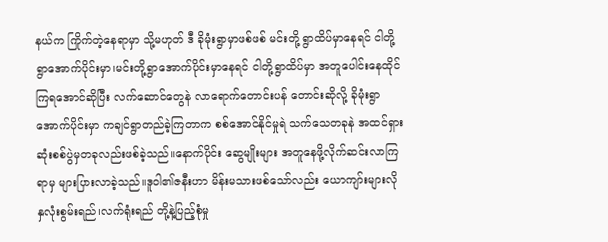နယ်က ကြိုက်တဲ့နေရာမှာ သို့မဟုတ် ဒီ ခိုမုံးရွာမှာဖစ်ဖစ် မင်းတို့ ရွာထိပ်မှာနေရင် ငါတို့ရွာအောက်ပိုင်းမှာ၊မင်းတို့ရွာအောက်ပိုင်းမှာနေရင် ငါတို့ရွာထိပ်မှာ အတူပေါင်းနေထိုင်ကြရအောင်ဆိုပြီး လက်ဆောင်တွေနဲ လာရောက်တောင်းပန်‌ တောင်းဆိုလို့ ခိုမုံးရွာအောက်ပိုင်းမှာ ကချင်ရွာတည်ခဲ့ကြတာက စစ်အောင်နိုင်မှုရဲ သက်သေတခုနဲ အထင်ရှားဆုံးစစ်ပွဲမှတခုလည်းဖစ်ခဲ့သည်။နောက်ပိုင်း ဆွေမျိုးများ အတူနေဖို့လိုက်ဆင်းလာကြရာမှ များပြားလာခဲ့သည်။ဒူဝါ၏ဇနီးဟာ မိန်းမသားဖစ်သော်လည်း ယောကျာ်းများလို နှလုံးစွမ်းရည်၊လက်ရုံးရည် တို့နဲ့ပြည့်စုံမှု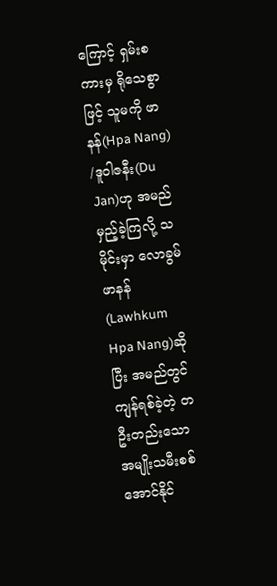ကြောင့် ရှမ်းစကားမှ ရိုသေစွာဖြင့် သူမကို ဖာနန်(Hpa Nang) /ဒူဝါဇနီး(Du Jan)ဟု အမည်မှည့်ခဲ့ကြလို့ သမိုင်းမှာ လောခွမ်ဖာနန်(Lawhkum Hpa Nang)ဆိုပြီး အမည်တွင်ကျန်ရစ်ခဲ့‌တဲ့ တဦးတည်းသော အမျိုးသမီးစစ်အောင်နိုင်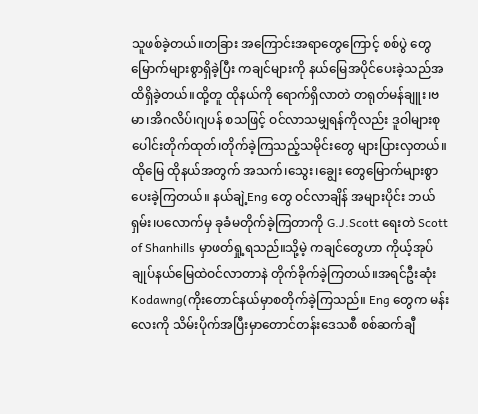သူဖစ်ခဲ့တယ်။တခြား အကြောင်းအရာ‌တွေကြောင့် စစ်ပွဲ တွေမြောက်များစွာရှိခဲ့ပြီး ကချင်များကို နယ်မြေအပိုင်ပေးခဲ့သည်အထိရှိခဲ့တယ်။ထို့တူ ထိုနယ်ကို ရောက်ရှိလာတဲ တရုတ်မန်ချူး၊ဗမာ၊အိဂလိပ်၊ဂျပန် စသဖြင့် ဝင်လာသမျှရန်ကိုလည်း ဒူဝါများစုပေါင်းတိုက်ထုတ်၊တိုက်ခဲ့ကြသည့်သမိုင်းတွေ များပြားလှတယ်။ ထိုမြေ ထိုနယ်အတွက် အသက်၊သွေး၊ချွေး တွေမြောက်များစွာပေးခဲ့ကြတယ်။ နယ်ချဲ့Eng တွေ ဝင်လာချိန် အများပိုင်း ဘယ်ရှမ်း၊ပလောက်မှ ခုခံမတိုက်ခဲ့ကြတာကို G.J.Scott ရေးတဲ Scott of Shanhills မှာဖတ်ရှု့ရသည်။သို့မဲ့ ကချင်တွေဟာ ကိုယ့်အုပ်ချုပ်နယ်မြေထဲဝင်လာတာနဲ တိုက်ခိုက်ခဲ့ကြတယ်။အရင်ဦးဆုံး Kodawng(ကိုးတောင်နယ်မှာစတိုက်ခဲ့ကြသည်။ Eng တွေက မန်းလေးကို သိမ်းပိုက်အပြီးမှာတောင်တန်းဒေသစီ စစ်ဆက်ချီ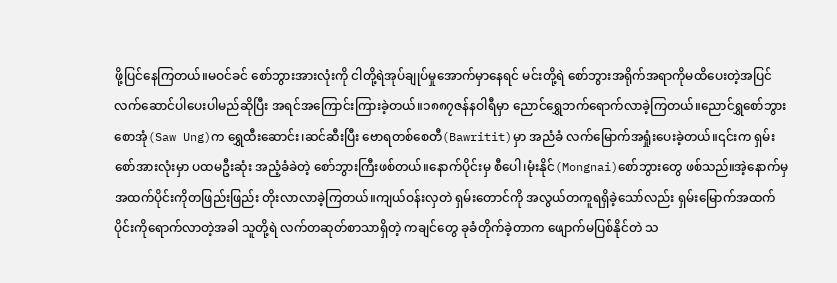ဖို့ပြင်နေကြတယ်။မဝင်ခင် စော်ဘွားအားလုံးကို ငါတို့ရဲအုပ်ချုပ်မှုအောက်မှာနေရင် မင်းတို့ရဲ စော်ဘွားအရိုက်အရာကိုမထိပေးတဲ့အပြင် လက်ဆောင်ပါပေးပါမည်ဆိုပြီး အရင်အကြောင်းကြားခဲ့တယ်။၁၈၈၇ဇန်နဝါရီမှာ ညောင်ရွှေဘက်ရောက်လာခဲ့ကြတယ်။ညောင်ရွှစော်ဘွား စောအုံ(Saw Ung)က ရွှေထီးဆောင်း၊ဆင်ဆီးပြီး ဗောရတစ်စေတီ(Bawritit)မှာ အညံခံ လက်မြောက်အရှုံးပေးခဲ့တယ်။၎င်းက ရှမ်းစော်အားလုံးမှာ ပထမဦးဆုံး အညံ့ခံခဲတဲ့ စော်ဘွားကြီးဖစ်တယ်။နောက်ပိုင်းမှ စီပေါ၊မုံးနိုင်(Mongnai)စော်ဘွား‌တွေ ဖစ်သည်။အဲ့နောက်မှ အထက်ပိုင်းကိုတဖြည်းဖြည်း တိုးလာလာခဲ့ကြတယ်။ကျယ်ဝန်းလှတဲ ရှမ်းတောင်ကို အလွယ်တကူရရှိခဲ့သော်လည်း ရှမ်းမြောက်အထက်ပိုင်းကိုရောက်လာတဲ့အခါ သူတို့ရဲ လက်တဆုတ်စာသာရှိ‌တဲ့ ကချင်တွေ ခုခံတိုက်ခဲ့တာက ‌ဖျောက်မပြစ်နိုင်တဲ သ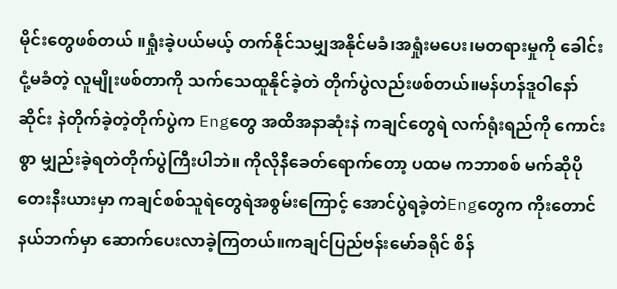မိုင်း‌တွေဖစ်တယ် ။ရှုံးခဲ့ပယ်မယ့် တက်နိုင်သမျှအနိုင်မခံ၊အရှုံးမပေး၊မတရားမှုကို ခေါင်းငုံ့မခံတဲ့ လူမျိုးဖစ်တာကို သက်သေထူနိုင်ခဲ့တဲ တိုက်ပွဲလည်းဖစ်တယ်။မန်ဟန်ဒူဝါနော်ဆိုင်း နဲတိုက်ခဲ့တဲ့တိုက်ပွဲက Engတွေ အထိအနာဆုံးနဲ ကချင်တွေရဲ လက်ရုံးရည်ကို ကောင်းစွာ မျှည်းခဲ့ရတဲတိုက်ပွဲကြီးပါဘဲ။ ကိုလိုနီခေတ်ရောက်တော့ ပထမ ကဘာစစ် မက်ဆိုပိုတေးနီးယားမှာ ကချင်စစ်သူရဲတွေရဲ‌အစွမ်းကြောင့် အောင်ပွဲရခဲ့တဲEngတွေက ကိုးတောင်နယ်ဘက်မှာ ဆောက်ပေးလာခဲ့ကြတယ်။ကချင်ပြည်ဗန်းမော်ခရိုင် စိန်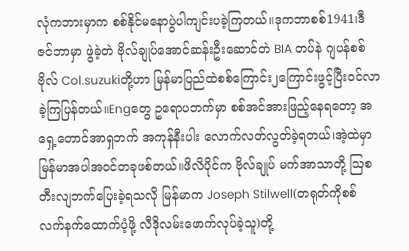လုံကဘားမှာက စစ်နိုင်မနောပွဲပါကျင်းပခဲ့ကြတယ်။ဒုကဘာစစ်1941၊ဒီဇင်ဘာမှာ ဖွဲခဲ့တဲ ဗိုလ်ချုပ်အောင်ဆန်းဦးဆောင်တဲ BIA တပ်နဲ ဂျပန်စစ်ဗိုလ် Col.suzukiတို့ဟာ မြန်မာပြည်ထဲစစ်ကြောင်း၂ကြောင်းဖွင့်ပြီးဝင်လာခဲ့ကြပြန်တယ်။Engတွေ ဥရောပဘက်မှာ စစ်အင်အားဖြည့်နေရတော့ အရှေ့တောင်အာရှဘက် အကုန်နီးပါး‌ လောက်လတ်လွတ်ခဲ့ရတယ်၊အဲ့ထဲမှာ မြန်မာအပါအဝင်တခုဖစ်တယ်။ဖိလိပိုင်က ဗိုလ်ချုပ် မက်အာသာတို့ ဩစတီးလျဘက်ပြေးခဲ့ရသလို မြန်မာက Joseph Stilwell(တရုတ်ကိုစစ်လက်နက်ထောက်ပံ့ဖို့ လီဒိုလမ်း‌ဖောက်လုပ်ခဲ့သူ)တို့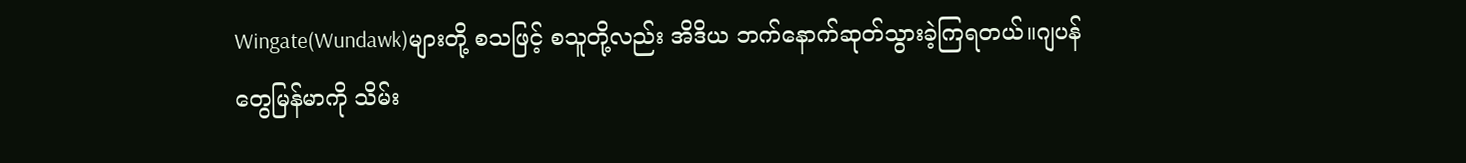Wingate(Wundawk)များတို့ စသဖြင့် စသူတို့လည်း အိဒိယ ဘက်နောက်ဆုတ်သွားခဲ့ကြရတယ်။ဂျပန်တွေမြန်မာကို သိမ်း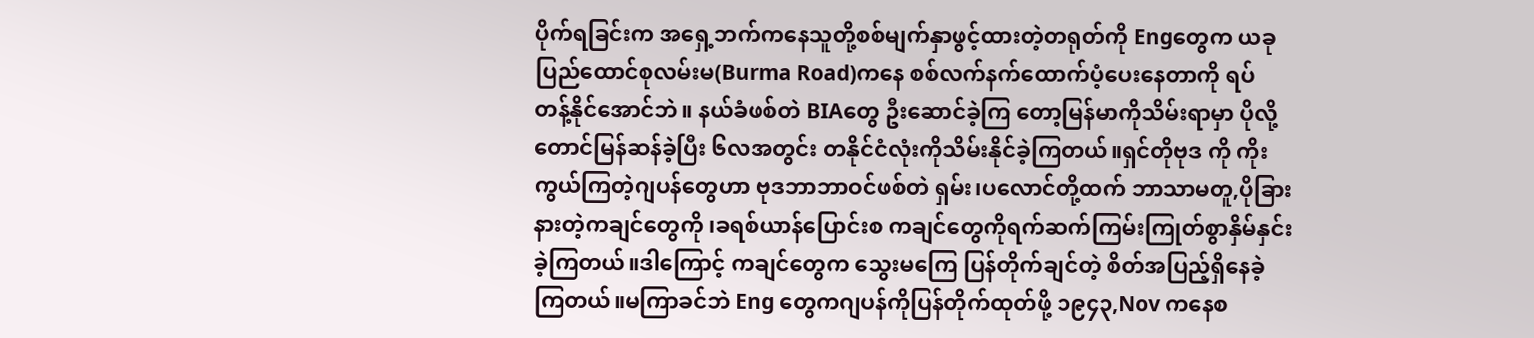ပိုက်ရခြင်းက အရှေ့ဘက်ကနေသူတို့စစ်မျက်နှာဖွင့်ထားတဲ့တရုတ်ကို Engတွေက ယခုပြည်ထောင်စုလမ်းမ(Burma Road)ကနေ စစ်လက်နက်ထောက်ပံ့ပေးနေတာကို ရပ်တန့်‌နိုင်အောင်ဘဲ။ ‌နယ်ခံဖစ်တဲ BIAတွေ ဦးဆောင်‌ခဲ့ကြ‌ တော့မြန်မာကိုသိမ်းရာမှာ ပိုလို့တောင်မြန်ဆန်ခဲ့ပြီး ၆လအတွင်း တနိုင်ငံလုံးကိုသိမ်းနိုင်ခဲ့ကြတယ်။ရှင်တိုဗုဒ ကို ကိုးကွယ်ကြတဲ့ဂျပန်‌တွေဟာ ဗုဒဘာဘာဝင်ဖစ်တဲ ရှမ်း၊ပ‌လောင်တို့ထက် ဘာသာမတူ,ပိုခြားနားတဲ့ကချင်တွေကို ၊ခရစ်ယာန်ပြောင်းစ ကချင်တွေကိုရက်ဆက်ကြမ်းကြုတ်စွာနှိမ်နှင်းခဲ့ကြတယ်။ဒါကြောင့် ကချင်တွေက သွေးမကြေ ပြန်တိုက်ချင်တဲ့ စိတ်အပြည့်ရှိနေခဲ့ကြတယ်။မကြာခင်ဘဲ Eng တွေကဂျပန်ကိုပြန်တိုက်ထုတ်ဖို့ ၁၉၄၃,Nov ကနေစ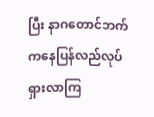ပြီး နာဂတောင်ဘက်ကနေပြန်လည်လုပ်ရှားလာကြ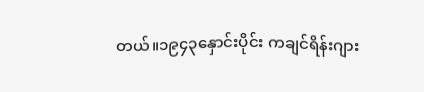တယ်။၁၉၄၃နှောင်းပိုင်း ကချင်ရိန်းဂျား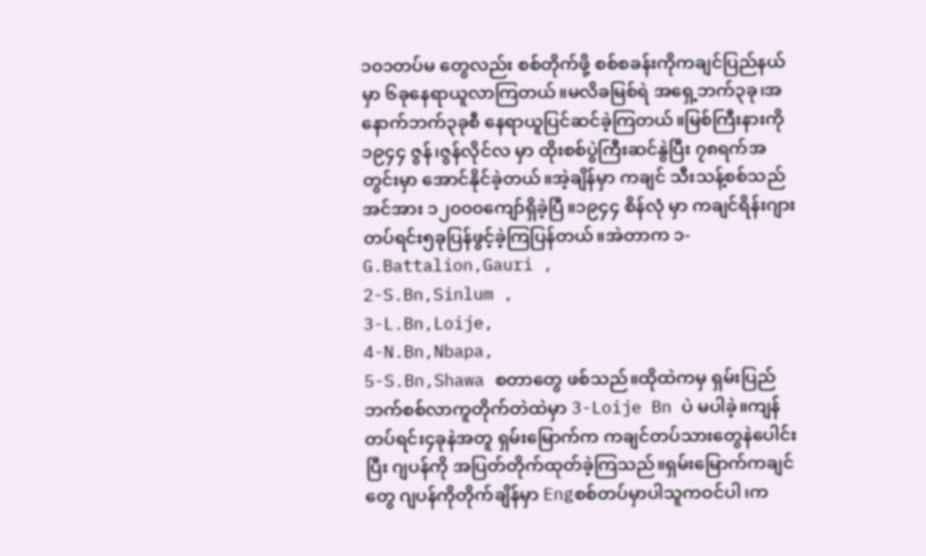၁၀၁တပ်မ တွေလည်း စစ်တိုက်ဖို့ စစ်စခန်းကိုကချင်ပြည်နယ်မှာ ၆ခုနေရာယူလာကြတယ်။မလိခမြစ်ရဲ အရှေ့ဘက်၃ခု၊‌အနောက်ဘက်၃ခုစီ နေရာယူပြင်ဆင်ခဲ့ကြတယ်။မြစ်ကြီးနားကို ၁၉၄၄ ဇွန်၊ဇွန်လိုင်လ မှာ ထိုးစစ်ပွဲကြီးဆင်နွဲပြီး ၇၈ရက်အတွင်းမှာ အောင်နိုင်ခဲ့တယ်။အဲ့ချိန်မှာ ကချင် သီးသန့်စစ်သည်အင်အား ၁၂၀၀၀ကျော်ရှိခဲ့ပြီ။၁၉၄၄ စိန်လုံ မှာ ကချင်ရိန်းဂျား တပ်ရင်း၅ခုပြန်ဖွင့်ခဲ့ကြပြန်တယ်။အဲတာက ၁-G.Battalion,Gauri ,
2-S.Bn,Sinlum ,
3-L.Bn,Loije,
4-N.Bn,Nbapa,
5-S.Bn,Shawa စတာ‌တွေ ဖစ်သည်။ထိုထဲကမှ ရှမ်းပြည်ဘက်စစ်လာကူတိုက်တဲထဲမှာ 3-Loije Bn ပဲ မပါခဲ့။ကျန်တပ်ရင်း၄ခုနဲအတူ ရှမ်းမြောက်က ကချင်တပ်သားတွေနဲပေါင်းပြီး ဂျပန်ကို အပြတ်တိုက်ထုတ်ခဲ့ကြသည်။ရှမ်း‌မြောက်ကချင်တွေ ဂျပန်ကိုတိုက်ချိန်မှာ Engစစ်တပ်မှာပါသူကဝင်ပါ၊က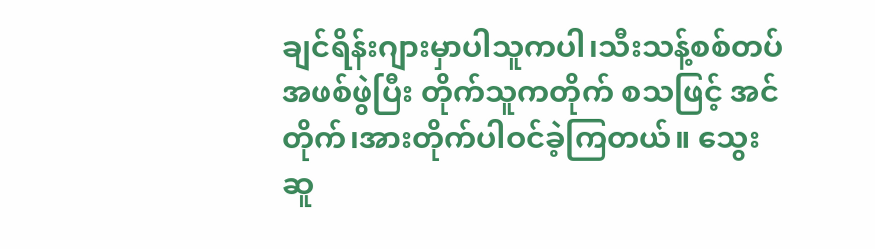ချင်ရိန်းဂျားမှာပါသူကပါ၊သီးသန့်စစ်တပ်အဖစ်ဖွဲပြီး တိုက်သူကတိုက် စသဖြင့် အင်တိုက်၊အားတိုက်ပါဝင်ခဲ့ကြတယ်။ သွေးဆူ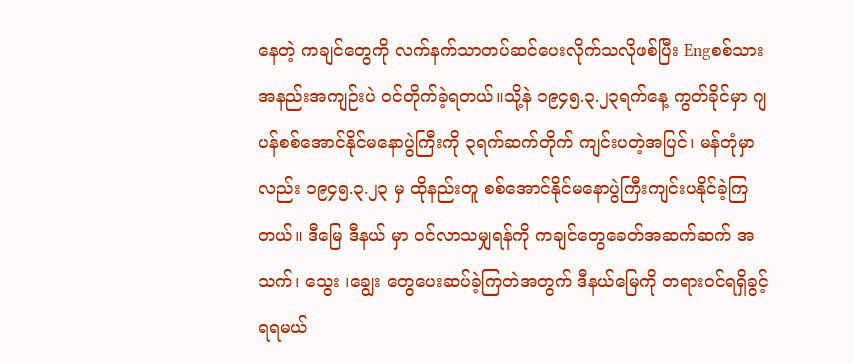နေတဲ့ ကချင်တွေကို လက်နက်သာတပ်ဆင်ပေးလိုက်သလိုဖစ်ပြီး Engစစ်သားအနည်းအကျဉ်းပဲ ဝင်တိုက်ခဲ့ရတယ်။သို့နဲ ၁၉၄၅.၃.၂၃ရက်နေ့ ကွတ်ခိုင်မှာ ဂျပန်စစ်အောင်နိုင်မနောပွဲကြီးကို ၃ရက်ဆက်တိုက် ကျင်းပတဲ့အပြင်၊ မန်တုံမှာလည်း ၁၉၄၅.၃.၂၃ မှ ထိုနည်းတူ စစ်အောင်နိုင်မနောပွဲကြီးကျင်းပနိုင်ခဲ့ကြတယ်။ ဒီမြေ ဒီနယ် မှာ ဝင်လာသမျှရန်ကို ကချင်တွေခေတ်အဆက်ဆက်‌ အသက်၊ သွေး ၊ချွေး တွေပေးဆပ်ခဲ့ကြတဲအတွက် ဒီနယ်မြေကို တရားဝင်ရရှိခွင့်ရရမယ်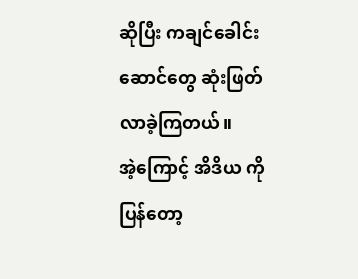ဆိုပြီး ကချင်ခေါင်းဆောင်တွေ ဆုံးဖြတ်လာခဲ့ကြတယ်။
အဲ့ကြောင့် အိဒိယ ကိုပြန်တော့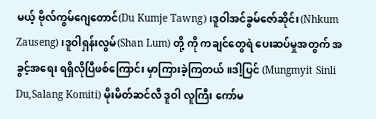မယ့် ဗိုလ်ကွမ်ဂျေတောင်(Du Kumje Tawng)၊ဒူဝါအင်ခွမ်‌ဇော်ဆိုင်း(Nhkum Zauseng)၊ဒူဝါရှန်းလွမ်(Shan Lum) တို့ ကို ကချင်တွေရဲ ပေးဆပ်မှုအတွက် အခွင့်အရေး ရရှိလိုပြီဖစ်ကြောင်း မှာကြားခဲ့ကြတယ်။ဒါ့ပြင် (Mungmyit Sinli Du,Salang Komiti) မိုးမိတ်ဆင်လီ ဒူဝါ လူကြီး ကော်မ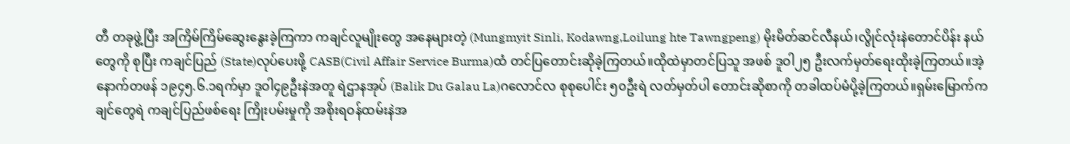တီ တခုဖွဲ့ပြီး အကြိမ်ကြိမ်ဆွေးနွေးခဲ့ကြကာ ကချင်လူမျိုးတွေ အနေများတဲ့ (Mungmyit Sinli, Kodawng,Loilung hte Tawngpeng) မိုးမိတ်ဆင်လီနယ်၊လွိုင်လုံးနဲတောင်ပိန်း နယ်တွေကို စုပြီး ကချင်ပြည် (State)လုပ်ပေးဖို့ CASB(Civil Affair Service Burma)ထံ တင်ပြတောင်းဆိုခဲ့ကြတယ်။ထိုထဲမှာတင်ပြသူ အဖစ် ဒူဝါ၂၅ ဦးလက်မှတ်ရေးထိုးခဲ့ကြတယ်။အဲ့နောက်တဖန် ၁၉၄၅.၆.၁ရက်မှာ ဒူဝါ၄၉ဦးနဲအတူ ရဲဌာနအုပ် (Balik Du Galau La)ဂလောင်လ စုစုပေါင်း ၅၀ဦးရဲ လတ်မှတ်ပါ တောင်းဆိုစာကို တခါထပ်မံပို့ခဲ့ကြတယ်။ရှမ်းမြောက်ကချင်တွေရဲ ကချင်ပြည်ဖစ်ရေး ကြိုးပမ်းမှုကို အစိုးရဝန်ထမ်းနဲအ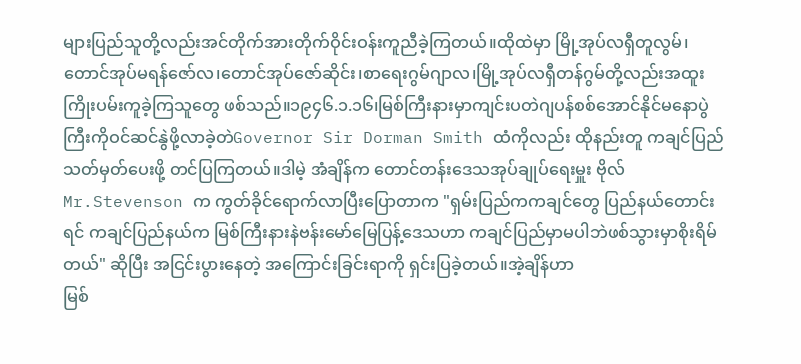များပြည်သူတို့လည်းအင်တိုက်အားတိုက်ဝိုင်းဝန်းကူညီခဲ့ကြတယ်။ထိုထဲမှာ မြို့အုပ်လရှီတူလွမ်၊တောင်အုပ်မရန်ဇော်လ၊တောင်အုပ်ဇော်ဆိုင်း၊စာရေးဂွမ်ဂျာလ၊မြို့အုပ်လရှီတန်ဂွမ်တို့လည်းအထူးကြိုးပမ်းကူခဲ့ကြသူ‌တွေ ဖစ်သည်။၁၉၄၆.၁.၁၆၊မြစ်ကြီးနားမှာကျင်းပတဲဂျပန်စစ်အောင်နိုင်မနောပွဲကြီးကိုဝင်ဆင်နွဲဖို့လာခဲ့တဲGovernor Sir Dorman Smith ထံကိုလည်း ထိုနည်းတူ ကချင်ပြည်သတ်မှတ်ပေးဖို့ တင်ပြကြတယ်။ဒါမဲ့ အံချိန်က တောင်တန်းဒေသအုပ်ချုပ်ရေးမှူး ဗိုလ်Mr.Stevenson က ကွတ်ခိုင်ရောက်လာပြီးပြောတာက "ရှမ်းပြည်ကကချင်တွေ ပြည်နယ်တောင်းရင် ကချင်ပြည်နယ်က မြစ်ကြီးနားနဲဗန်းမော်မြေပြန့်ဒေသဟာ ကချင်ပြည်မှာမပါဘဲဖစ်သွားမှာစိုးရိမ်တယ်" ဆိုပြီး အငြင်းပွားနေတဲ့ အကြောင်းခြင်းရာကို ရှင်းပြခဲ့တယ်။အဲ့ချိန်ဟာ
မြစ်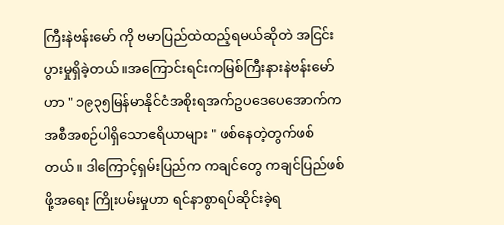ကြီးနဲဗန်းမော် ကို ဗမာပြည်ထဲထည့်ရမယ်ဆိုတဲ အငြင်းပွားမှုရှိခဲ့တယ်။အကြောင်းရင်းကမြစ်ကြီးနားနဲဗန်းမော်ဟာ " ၁၉၃၅မြန်မာနိုင်ငံအစိုးရအက်ဥပဒေပေအောက်က အစီအစဉ်ပါရှိသောဧရိယာများ " ဖစ်နေတဲ့တွက်ဖစ်တယ်။ ဒါကြောင့်ရှမ်းပြည်က ကချင်တွေ ကချင်ပြည်ဖစ်ဖို့အရေး ကြိုးပမ်းမှုဟာ ရင်နာစွာရပ်ဆိုင်းခဲ့ရ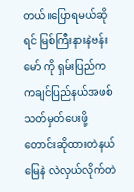တယ်။ပြောရမယ်ဆိုရင် မြစ်ကြီးနားနဲဗန်းမော် ကို ရှမ်းပြည်က ကချင်ပြည်နယ်အဖစ်သတ်မှတ်ပေးဖို့ တောင်းဆိုထားတဲနယ်မြေနဲ လဲလှယ်လိုက်တဲ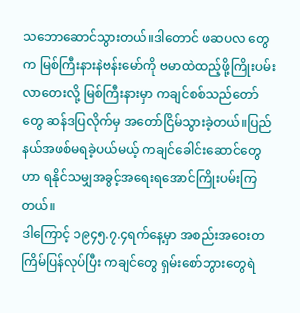သဘောဆောင်သွားတယ်။ဒါတောင် ဖဆပလ တွေက မြစ်ကြီးနားနဲဗန်းမော်ကို ‌ဗမာထဲထည့်ဖို့ကြိုးပမ်းလာတေးလို့ မြစ်ကြီးနားမှာ ကချင်စစ်သည်တော်တွေ ဆန်ဒပြလိုက်မှ အတော်ငြိမ်သွားခဲ့တယ်။ပြည်နယ်အဖစ်မရခဲ့ပယ်မယ့် ကချင်ခေါင်းဆောင်တွေဟာ ရနိုင်သမျှအခွင့်အရေးရအောင်ကြိုးပမ်းကြတယ်။
ဒါကြောင့် ၁၉၄၅.၇.၄ရက်နေ့မှာ အစည်းအဝေးတကြိမ်ပြန်လုပ်ပြီး ကချင်တွေ ရှမ်းစော်ဘွားတွေရဲ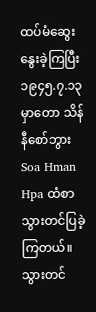ထပ်မံဆွေးနွေးခဲ့ကြပြီး ၁၉၄၅.၇.၁၃မှာတော သိန်နီစော်ဘွား Soa Hman Hpa ထံစာသွားတင်ပြခဲ့ကြတယ်။သွားတင်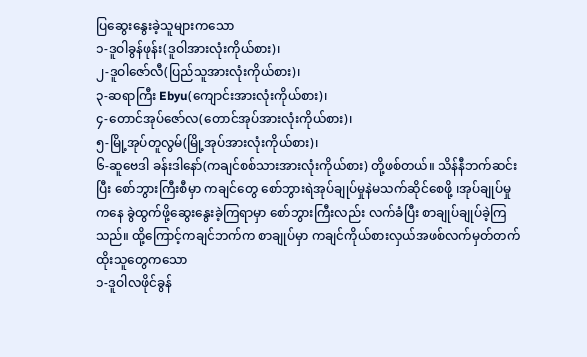ပြ‌ဆွေးနွေးခဲ့သူများကသော
၁-ဒူဝါခွန်ဖုန်း(ဒူဝါအားလုံးကိုယ်စား)၊
၂-ဒူဝါဇော်လီ(ပြည်သူအားလုံးကိုယ်စား)၊
၃-ဆရာကြီး Ebyu(ကျောင်းအားလုံးကိုယ်စား)၊
၄-တောင်အုပ်ဇော်လ(တောင်အုပ်အားလုံးကိုယ်စား)၊
၅-မြို့အုပ်တူလွမ်(မြို့အုပ်အားလုံးကိုယ်စား)၊
၆-ဆူဗေဒါ ခန်းဒါနော်(ကချင်စစ်သားအားလုံးကိုယ်စား) တို့ဖစ်တယ်။ သိန်နီဘက်ဆင်းပြီး စော်ဘွားကြီးစီမှာ ကချင်တွေ စော်ဘွားရဲအုပ်ချုပ်မှုနဲမသက်ဆိုင်စေဖို့ ၊အုပ်ချုပ်မှုကနေ ခွဲထွက်ဖို့ဆွေးနွေးခဲ့ကြရာမှာ စော်ဘွားကြီးလည်း လက်ခံပြီး စာချုပ်ချုပ်ခဲ့ကြသည်။ ထို့ကြောင့်ကချင်ဘက်က စာချုပ်မှာ ကချင်ကိုယ်စားလှယ်အဖစ်လက်မှတ်တက်ထိုးသူတွေကသော
၁-ဒူဝါလဖိုင်ခွန်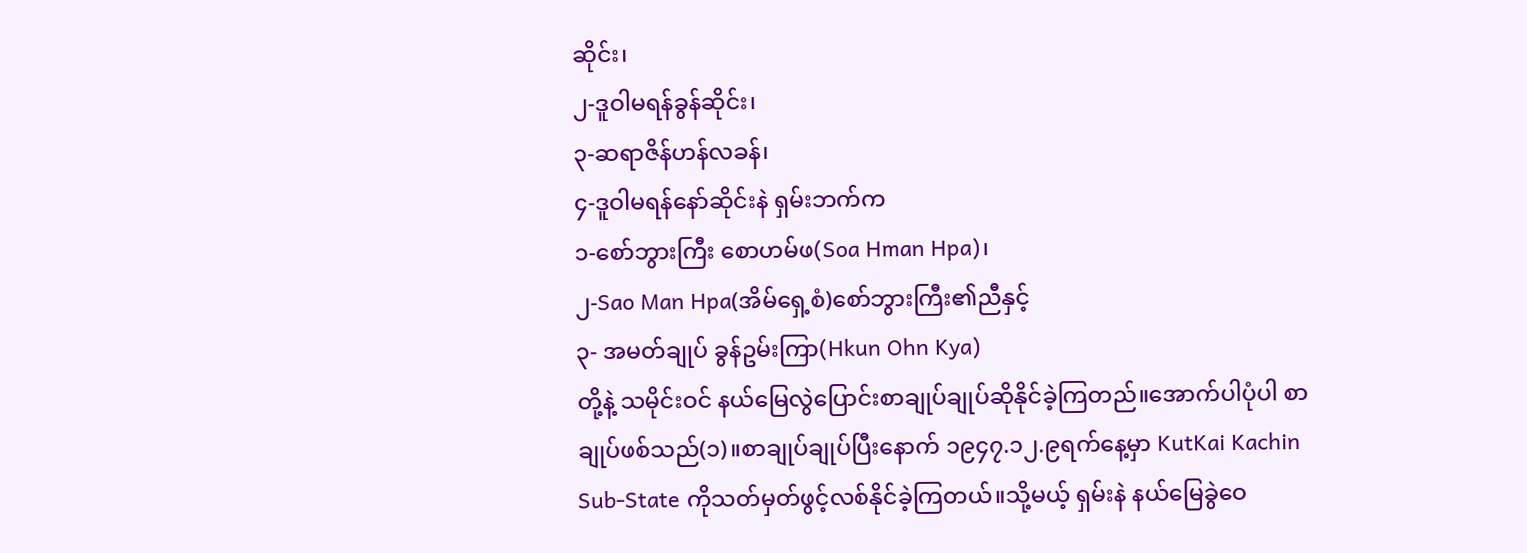ဆိုင်း၊
၂-ဒူဝါမရန်ခွန်ဆိုင်း၊
၃-ဆရာဇိန်ဟန်လခန်၊
၄-ဒူဝါမရန်နော်ဆိုင်းနဲ ရှမ်းဘက်က
၁-စော်ဘွားကြီး စောဟမ်ဖ(Soa Hman Hpa)၊
၂-Sao Man Hpa(အိမ်ရှေ့စံ)စော်ဘွားကြီး၏ညီနှင့်
၃- အမတ်ချုပ် ခွန်ဥမ်းကြာ(Hkun Ohn Kya)
တို့နဲ့ သမိုင်းဝင် နယ်မြေလွဲပြောင်းစာချုပ်ချုပ်ဆိုနိုင်ခဲ့ကြတည်။အောက်ပါပုံပါ စာချုပ်ဖစ်သည်(၁)။စာချုပ်ချုပ်ပြီးနောက် ၁၉၄၇.၁၂.၉ရက်နေ့မှာ KutKai Kachin Sub-State ကိုသတ်မှတ်ဖွင့်လစ်နိုင်ခဲ့ကြတယ်။သို့မယ့် ရှမ်းနဲ နယ်မြေခွဲဝေ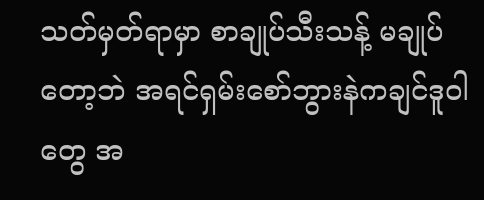သတ်မှတ်ရာမှာ စာချုပ်သီးသန့် မချုပ်တော့ဘဲ အရင်ရှမ်းစော်ဘွားနဲကချင်ဒူဝါတွေ အ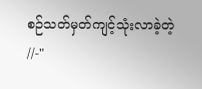စဉ်သတ်မှတ်ကျင့်သုံးလာခဲ့တဲ့ //-"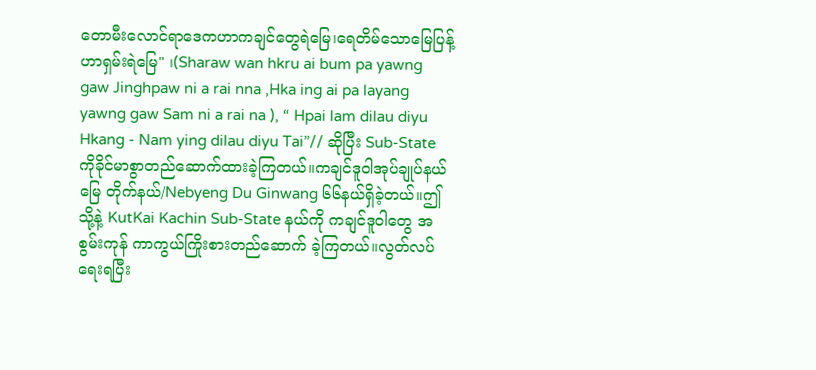တောမီးလောင်ရာဒေကဟာကချင်တွေရဲမြေ၊ရေတိမ်သောမြေပြန့်ဟာရှမ်းရဲမြေ" ၊(Sharaw wan hkru ai bum pa yawng gaw Jinghpaw ni a rai nna ,Hka ing ai pa layang yawng gaw Sam ni a rai na ), “ Hpai lam dilau diyu Hkang - Nam ying dilau diyu Tai”// ဆိုပြီး Sub-State ကိုခိုင်မာစွာတည်ဆောက်ထားခဲ့ကြတယ်။ကချင်ဒူဝါအုပ်ချုပ်နယ်မြေ တိုက်နယ်/Nebyeng Du Ginwang ၆၆နယ်ရှိခဲ့တယ်။ဤသို့နဲ့ KutKai Kachin Sub-State နယ်ကို ကချင်ဒူဝါ‌တွေ အစွမ်းကုန် ကာကွယ်ကြိုးစားတည်‌ဆောက် ခဲ့ကြတယ်။လွတ်လပ်ရေးရပြီး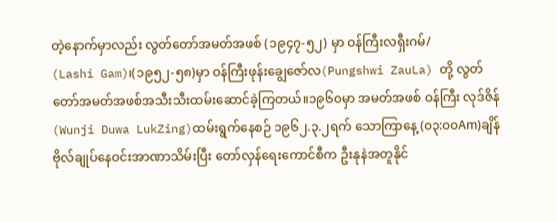တဲ့နောက်မှာလည်း လွတ်တော်အမတ်အဖစ် (၁၉၄၇-၅၂) မှာ ဝန်ကြီးလရှီးဂမ်/
(Lashi Gam)၊(၁၉၅၂-၅၈)မှာ ဝန်ကြီးဖုန်းချွေဇော်လ(Pungshwi ZauLa) တို့ လွတ်တော်အမတ်အဖစ်အသီးသီးထမ်းဆောင်ခဲ့ကြတယ်။၁၉၆၀မှာ အမတ်အဖစ် ဝန်ကြီး လုဒ်ဇိန်(Wunji Duwa LukZing)ထမ်းရွက်နေစဉ် ၁၉၆၂.၃.၂ရက် သောကြာနေ့ (၀၃:၀၀Am)ချိန် ဗိုလ်ချုပ်နေဝင်းအာဏာသိမ်းပြီး တော်လှန်ရေးကောင်စီက ဦးနုနဲအတူ‌နိုင်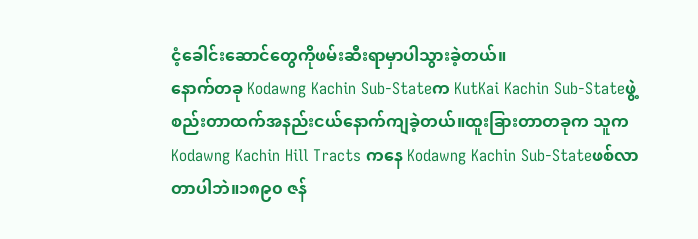ငံ့ခေါင်းဆောင်တွေကိုဖမ်းဆီးရာမှာပါသွားခဲ့တယ်။
နောက်တခု Kodawng Kachin Sub-Stateက KutKai Kachin Sub-Stateဖွဲ့စည်းတာထက်အနည်းငယ်နောက်ကျခဲ့တယ်။ထူးခြားတာတခုက သူက Kodawng Kachin Hill Tracts ကနေ Kodawng Kachin Sub-Stateဖစ်လာ တာပါဘဲ။၁၈၉၀ ဇန်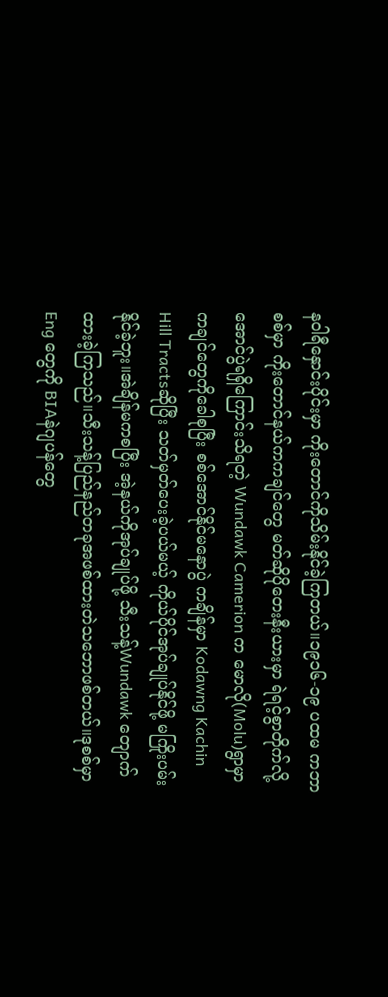နဝါရီနှောင်းပိုင်းမှာ ကိုးတောင်ကိုသိမ်းနိုင်ခဲ့ကြတယ်။၁၉၁၆-၁၉ ပထမ ကဘာစစ်မှာ ကိုးတောင်နယ်ကကချင်တွေ မတ်ဆိုပိုတေးနီးယားမှာ ရဲရင့်စွာတိုက်လို့ အောင်ပွဲရရှိကြောင်းသိရတဲ့ Wundawk Camerion က မောလို(Molu)ရွာမှာ ကချင်တွေကိုခေါစုပြီး စစ်အောင်နိုင်မနောပွဲ ကချိန်မှာ Kodawng Kachin Hill Tractsဆိုပြီး သတ်မှတ်ပေးခဲ့ပယ်မယ့် ကိုယ်ပိုင်အုပ်ချုပ်နိုင်ဖို့ မကြိုးပမ်းနိုင်ခဲ့ဘူး။အဲချိန်မကစပြီး အဲ့နယ်ကိုအုပ်ချုပ်ဖို့ သီးသန့်Wundawk တျောက်ထားခဲ့ကြသည်။သီးသန့်ပြည်နည်တခုအဖစ်ထားတဲသဘောဖစ်တယ်။ဒုစစ်မှာ Eng တွေကို BIAနဲဂျပန်တွေ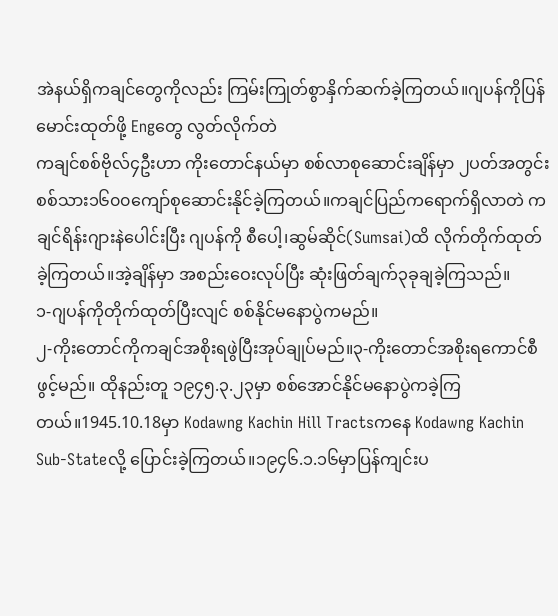အဲနယ်ရှိကချင်တွေကိုလည်း ကြမ်းကြုတ်စွာနှိက်ဆက်ခဲ့ကြတယ်။ဂျပန်ကိုပြန်မောင်းထုတ်ဖို့ Engတွေ လွတ်လိုက်တဲ
ကချင်စစ်ဗိုလ်၄ဦးဟာ ကိုးတောင်နယ်မှာ စစ်လာစုဆောင်းချိန်မှာ ၂ပတ်အတွင်း စစ်သား၁၆၀၀ကျော်စုဆောင်းနိုင်ခဲ့ကြတယ်။ကချင်ပြည်ကရောက်ရှိလာတဲ ကချင်ရိန်းဂျားနဲပေါင်းပြီး ဂျပန်ကို စီပေါ့၊ဆွမ်ဆိုင်(Sumsai)ထိ လိုက်တိုက်ထုတ်ခဲ့ကြတယ်။အဲ့ချိန်မှာ အစည်းဝေးလုပ်ပြီး ဆုံးဖြတ်ချက်၃ခုချခဲ့ကြသည်။
၁-ဂျပန်ကိုတိုက်ထုတ်ပြီးလျင် စစ်နိုင်မနောပွဲကမည်။
၂-ကိုးတောင်ကိုကချင်အစိုးရဖွဲပြီးအုပ်ချုပ်မည်။၃-ကိုးတောင်အစိုးရကောင်စီဖွင့်မည်။ ထိုနည်းတူ ၁၉၄၅.၃.၂၃မှာ စစ်အောင်နိုင်မနောပွဲကခဲ့ကြတယ်။1945.10.18မှာ Kodawng Kachin Hill Tractsကနေ Kodawng Kachin Sub-Stateလို့ ပြောင်းခဲ့ကြတယ်။၁၉၄၆.၁.၁၆မှာပြန်ကျင်းပ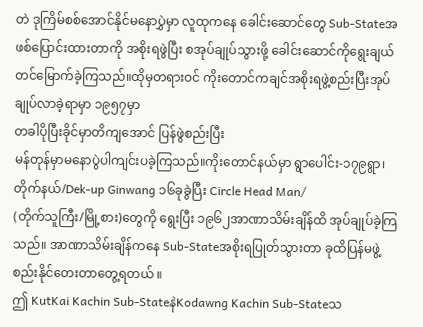တဲ ဒုကြိမ်စစ်အောင်နိုင်မနောပွှဲမှာ လူထုကနေ ခေါင်းဆောင်တွေ Sub-Stateအဖစ်ပြောင်းထားတာကို အစိုးရဖွဲပြီး စအုပ်ချုပ်သွားဖို့ ခေါင်းဆောင်ကိုရွေးချယ်တင်မြောက်ခဲ့ကြသည်။ထိုမှတရားဝင် ကိုးတောင်ကချင်အစိုးရဖွဲ့စည်းပြီးအုပ်ချုပ်လာခဲ့ရာမှာ ၁၉၅၇မှာ
တခါပိုပြီးခိုင်မှာတိကျအောင် ပြန်ဖွဲစည်းပြီး
မန်တုန်မှာမနောပွဲပါကျင်းပခဲ့ကြသည်။ကိုးတောင်နယ်မှာ ရွာပေါင်း-၁၇၉ရွာ၊တိုက်နယ်/Dek-up Ginwang ၁၆ခုခွဲပြီး Circle Head Man/
(တိုက်သူကြီး/မြို့စား)တွေကို ရွေးပြီး ၁၉၆၂အာဏာသိမ်းချိန်ထိ အုပ်ချုပ်ခဲ့ကြသည်။ အာဏာသိမ်းချိန်ကနေ Sub-Stateအစိုးရပြုတ်သွားတာ ခုထိပြန်မဖွဲ့စည်းနိုင်တေးတာတွေ့ရတယ် ။
ဤ KutKai Kachin Sub-StateနဲKodawng Kachin Sub-Stateသ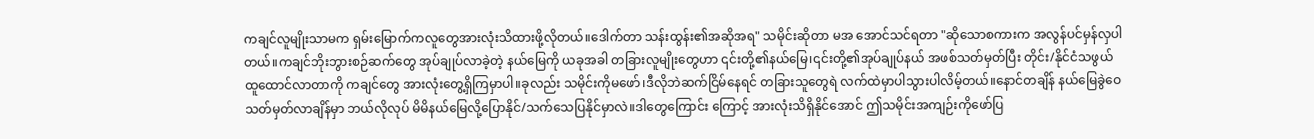ကချင်လူမျိုးသာမက ရှမ်းမြောက်ကလူတွေအားလုံးသိထားဖို့လိုတယ်။ဒေါက်တာ သန်းထွန်း၏အဆိုအရ" သမိုင်းဆိုတာ မအ အောင်သင်ရတာ "ဆိုသောစကားက အလွန်ပင်မှန်လှပါတယ်။ကချင်ဘိုးဘွားစဉ်ဆက်တွေ အုပ်ချုပ်လာခဲ့တဲ့ နယ်မြေကို ယခုအခါ တခြားလူမျိုးတွေဟာ ၎င်းတို့၏နယ်မြေ၊၎င်းတို့၏အုပ်ချုပ်နယ် အဖစ်သတ်မှတ်ပြီး တိုင်း/နိုင်ငံသဖွယ် ထူထောင်လာတာကို ကချင်တွေ အားလုံးတွေ့ရှိကြမှာပါ။ခုလည်း သမိုင်းကိုမဖော်၊ဒီလိုဘဲဆက်ငြိမ်နေရင် တခြားသူတွေရဲ လက်ထဲမှာပါသွားပါလိမ့်တယ်။နောင်တချိန် နယ်မြေခွဲဝေ သတ်မှတ်လာချိန်မှာ ဘယ်လိုလုပ် မိမိနယ်မြေလို့ပြောနိုင်/သက်သေပြနိုင်မှာလဲ။ဒါ‌တွေကြောင်း ကြောင့် အားလုံးသိရှိနိုင်အောင် ဤသမိုင်းအကျဉ်းကိုဖော်ပြ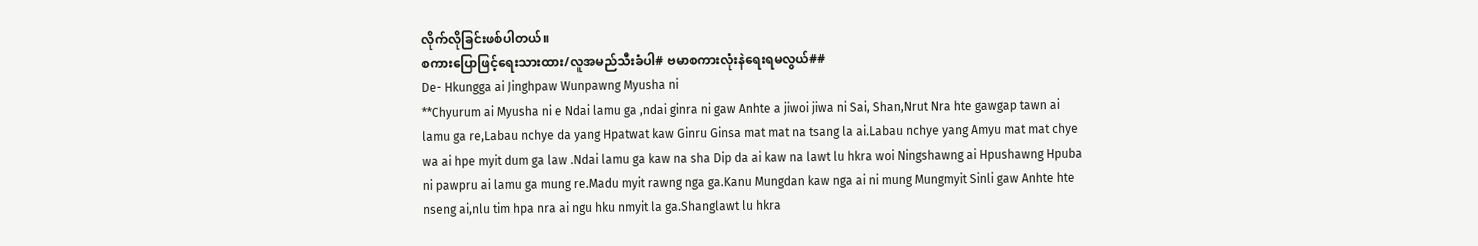လိုက်လိုခြင်းဖစ်ပါတယ်။
စကားပြောဖြင့်ရေးသားထား/လူအမည်သီးခံပါ# ဗမာစကားလုံးနဲရေးရမလွယ်##
De- Hkungga ai Jinghpaw Wunpawng Myusha ni
**Chyurum ai Myusha ni e Ndai lamu ga ,ndai ginra ni gaw Anhte a jiwoi jiwa ni Sai, Shan,Nrut Nra hte gawgap tawn ai lamu ga re,Labau nchye da yang Hpatwat kaw Ginru Ginsa mat mat na tsang la ai.Labau nchye yang Amyu mat mat chye wa ai hpe myit dum ga law .Ndai lamu ga kaw na sha Dip da ai kaw na lawt lu hkra woi Ningshawng ai Hpushawng Hpuba ni pawpru ai lamu ga mung re.Madu myit rawng nga ga.Kanu Mungdan kaw nga ai ni mung Mungmyit Sinli gaw Anhte hte nseng ai,nlu tim hpa nra ai ngu hku nmyit la ga.Shanglawt lu hkra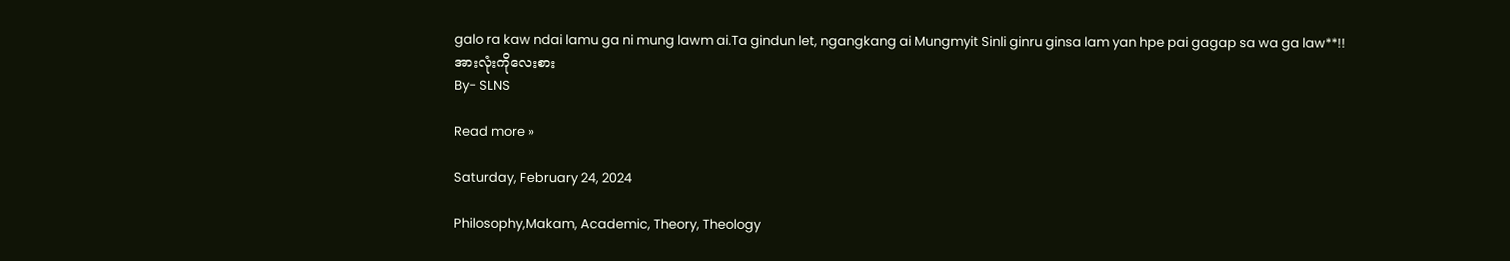galo ra kaw ndai lamu ga ni mung lawm ai.Ta gindun let, ngangkang ai Mungmyit Sinli ginru ginsa lam yan hpe pai gagap sa wa ga law**!!
အားလုံးကိုလေးစား
By- SLNS

Read more »

Saturday, February 24, 2024

Philosophy,Makam, Academic, Theory, Theology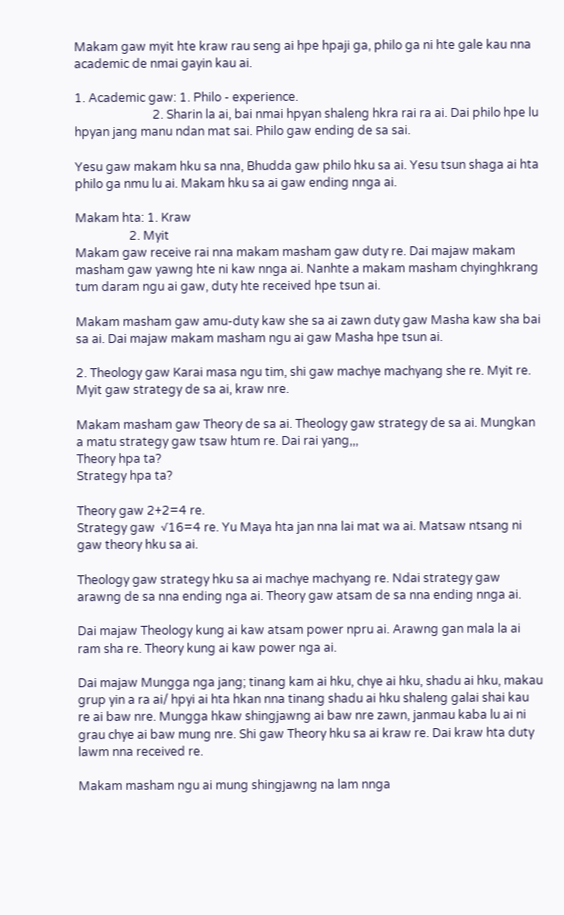Makam gaw myit hte kraw rau seng ai hpe hpaji ga, philo ga ni hte gale kau nna academic de nmai gayin kau ai.

1. Academic gaw: 1. Philo - experience.
                          2. Sharin la ai, bai nmai hpyan shaleng hkra rai ra ai. Dai philo hpe lu hpyan jang manu ndan mat sai. Philo gaw ending de sa sai.

Yesu gaw makam hku sa nna, Bhudda gaw philo hku sa ai. Yesu tsun shaga ai hta philo ga nmu lu ai. Makam hku sa ai gaw ending nnga ai.

Makam hta: 1. Kraw
                  2. Myit
Makam gaw receive rai nna makam masham gaw duty re. Dai majaw makam masham gaw yawng hte ni kaw nnga ai. Nanhte a makam masham chyinghkrang tum daram ngu ai gaw, duty hte received hpe tsun ai.

Makam masham gaw amu-duty kaw she sa ai zawn duty gaw Masha kaw sha bai sa ai. Dai majaw makam masham ngu ai gaw Masha hpe tsun ai.

2. Theology gaw Karai masa ngu tim, shi gaw machye machyang she re. Myit re. Myit gaw strategy de sa ai, kraw nre.

Makam masham gaw Theory de sa ai. Theology gaw strategy de sa ai. Mungkan a matu strategy gaw tsaw htum re. Dai rai yang,,,
Theory hpa ta?
Strategy hpa ta?

Theory gaw 2+2=4 re.
Strategy gaw  √16=4 re. Yu Maya hta jan nna lai mat wa ai. Matsaw ntsang ni gaw theory hku sa ai.

Theology gaw strategy hku sa ai machye machyang re. Ndai strategy gaw arawng de sa nna ending nga ai. Theory gaw atsam de sa nna ending nnga ai.

Dai majaw Theology kung ai kaw atsam power npru ai. Arawng gan mala la ai ram sha re. Theory kung ai kaw power nga ai.

Dai majaw Mungga nga jang; tinang kam ai hku, chye ai hku, shadu ai hku, makau grup yin a ra ai/ hpyi ai hta hkan nna tinang shadu ai hku shaleng galai shai kau re ai baw nre. Mungga hkaw shingjawng ai baw nre zawn, janmau kaba lu ai ni grau chye ai baw mung nre. Shi gaw Theory hku sa ai kraw re. Dai kraw hta duty lawm nna received re.

Makam masham ngu ai mung shingjawng na lam nnga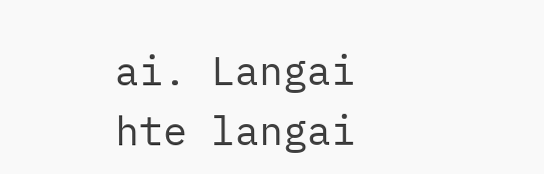ai. Langai hte langai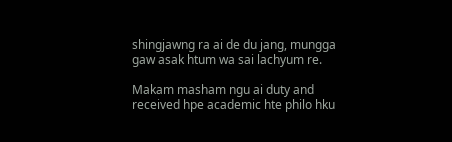shingjawng ra ai de du jang, mungga gaw asak htum wa sai lachyum re.

Makam masham ngu ai duty and received hpe academic hte philo hku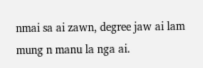nmai sa ai zawn, degree jaw ai lam mung n manu la nga ai.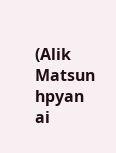(Alik Matsun hpyan ai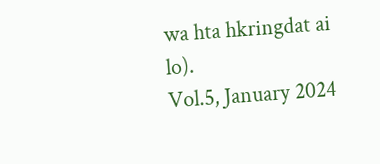wa hta hkringdat ai lo).
Vol.5, January 2024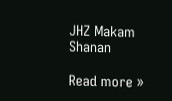JHZ Makam Shanan

Read more »